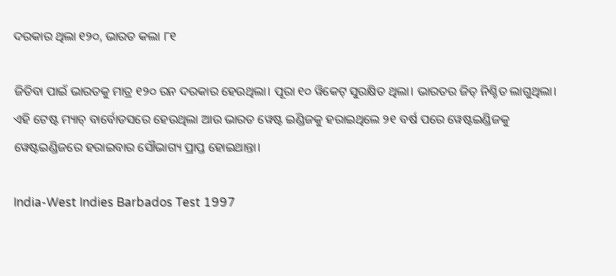ଦରକାର ଥିଲା ୧୨୦, ଭାରତ କଲା ୮୧

ଜିତିବା ପାଇଁ ଭାରତକୁ ମାତ୍ର ୧୨୦ ରନ ଦରକାର ହେଉଥିଲା। ପୂରା ୧୦ ୱିକେଟ୍ ସୁରକ୍ଷିତ ଥିଲା। ଭାରତର ଜିତ୍ ନିଶ୍ଚିତ ଲାଗୁଥିଲା। ଏହି ଟେଷ୍ଟ ମ୍ୟାଚ୍ ବାର୍ବୋଡସରେ ହେଉଥିଲା ଆଉ ଭାରତ ୱେଷ୍ଟ ଇଣ୍ଡିଜକୁ ହରାଇଥିଲେ ୨୧ ବର୍ଷ ପରେ ୱେଷ୍ଟଇଣ୍ଡିଜକୁ ୱେଷ୍ଟଇଣ୍ଡିଜରେ ହରାଇବାର ସୌଭାଗ୍ୟ ପ୍ରାପ୍ତ ହୋଇଥାନ୍ତା।

India-West Indies Barbados Test 1997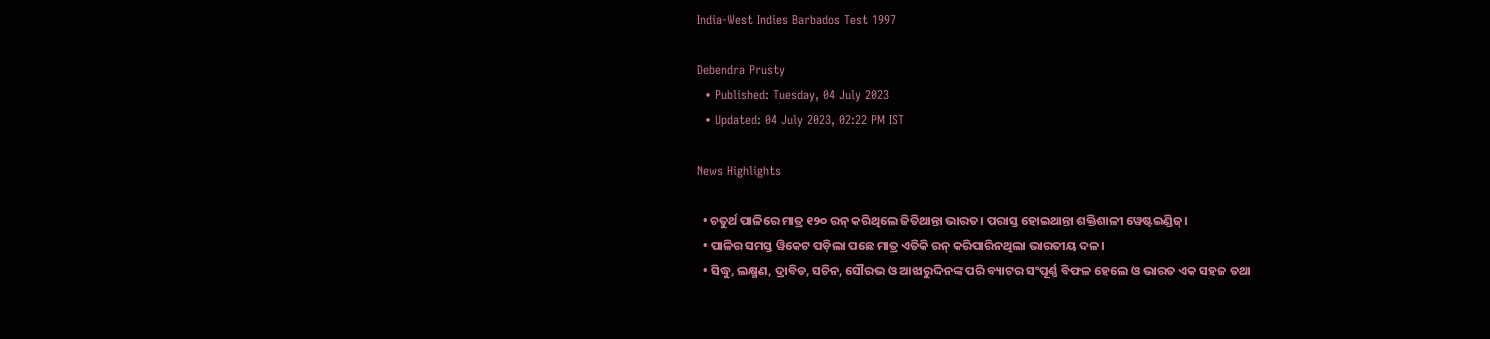India-West Indies Barbados Test 1997

Debendra Prusty
  • Published: Tuesday, 04 July 2023
  • Updated: 04 July 2023, 02:22 PM IST

News Highlights

  • ଚତୁର୍ଥ ପାଳିରେ ମାତ୍ର ୧୨୦ ରନ୍‌ କରିଥିଲେ ଜିତିଥାନ୍ତା ଭାରତ। ପରାସ୍ତ ହୋଇଥାନ୍ତା ଶକ୍ତିଶାଳୀ ୱେଷ୍ଟଇଣ୍ଡିଜ୍‌।
  • ପାଳିର ସମସ୍ତ ୱିକେଟ ପଡ଼ିଲା ପଛେ ମାତ୍ର ଏତିକି ରନ୍‌ କରିପାରିନଥିଲା ଭାରତୀୟ ଦଳ।
  • ସିଦ୍ଧୁ, ଲକ୍ଷ୍ମଣ, ଦ୍ରାବିଡ, ସଚିନ, ସୌରଭ ଓ ଆଝାରୁଦ୍ଦିନଙ୍କ ପରି ବ୍ୟାଟର ସଂପୂର୍ଣ୍ଣ ବିଫଳ ହେଲେ ଓ ଭାରତ ଏକ ସହଜ ତଥା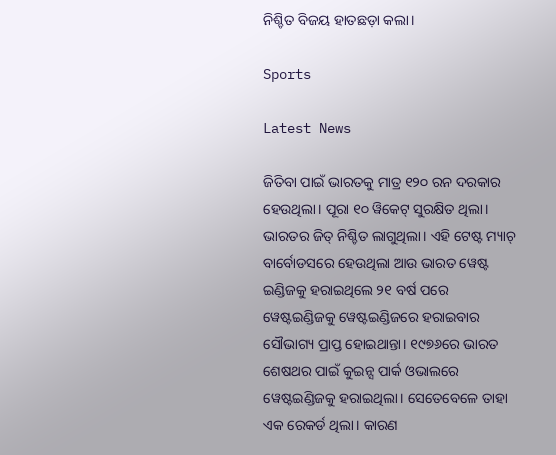ନିଶ୍ଚିତ ବିଜୟ ହାତଛଡ଼ା କଲା।

Sports

Latest News

ଜିତିବା ପାଇଁ ଭାରତକୁ ମାତ୍ର ୧୨୦ ରନ ଦରକାର ହେଉଥିଲା। ପୂରା ୧୦ ୱିକେଟ୍ ସୁରକ୍ଷିତ ଥିଲା। ଭାରତର ଜିତ୍ ନିଶ୍ଚିତ ଲାଗୁଥିଲା। ଏହି ଟେଷ୍ଟ ମ୍ୟାଚ୍ ବାର୍ବୋଡସରେ ହେଉଥିଲା ଆଉ ଭାରତ ୱେଷ୍ଟ ଇଣ୍ଡିଜକୁ ହରାଇଥିଲେ ୨୧ ବର୍ଷ ପରେ ୱେଷ୍ଟଇଣ୍ଡିଜକୁ ୱେଷ୍ଟଇଣ୍ଡିଜରେ ହରାଇବାର ସୌଭାଗ୍ୟ ପ୍ରାପ୍ତ ହୋଇଥାନ୍ତା। ୧୯୭୬ରେ ଭାରତ ଶେଷଥର ପାଇଁ କୁଇନ୍ସ ପାର୍କ ଓଭାଲରେ ୱେଷ୍ଟଇଣ୍ଡିଜକୁ ହରାଇଥିଲା। ସେତେବେଳେ ତାହା ଏକ ରେକର୍ଡ ଥିଲା। କାରଣ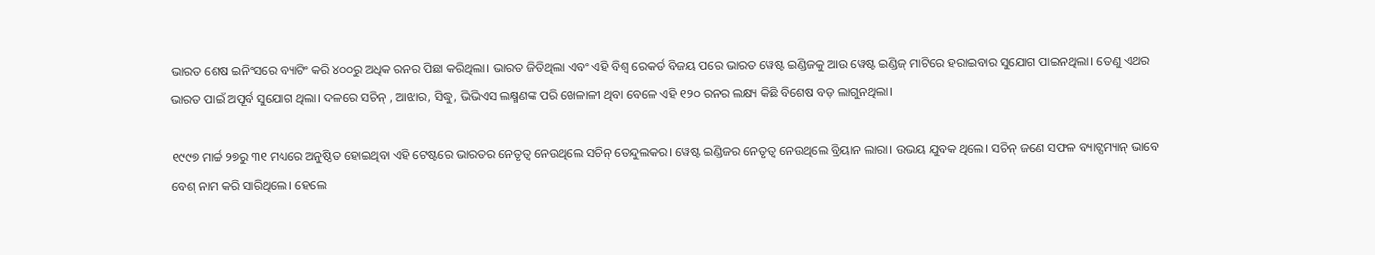ଭାରତ ଶେଷ ଇନିଂସରେ ବ୍ୟାଟିଂ କରି ୪୦୦ରୁ ଅଧିକ ରନର ପିଛା କରିଥିଲା। ଭାରତ ଜିତିଥିଲା ଏବଂ ଏହି ବିଶ୍ୱ ରେକର୍ଡ ବିଜୟ ପରେ ଭାରତ ୱେଷ୍ଟ ଇଣ୍ଡିଜକୁ ଆଉ ୱେଷ୍ଟ ଇଣ୍ଡିଜ୍ ମାଟିରେ ହରାଇବାର ସୁଯୋଗ ପାଇନଥିଲା। ତେଣୁ ଏଥର ଭାରତ ପାଇଁ ଅପୂର୍ବ ସୁଯୋଗ ଥିଲା। ଦଳରେ ସଚିନ୍ , ଆଝାର, ସିଦ୍ଧୁ, ଭିଭିଏସ ଲକ୍ଷ୍ମଣଙ୍କ ପରି ଖେଳାଳୀ ଥିବା ବେଳେ ଏହି ୧୨୦ ରନର ଲକ୍ଷ୍ୟ କିଛି ବିଶେଷ ବଡ଼ ଲାଗୁନଥିଲା।

୧୯୯୭ ମାର୍ଚ୍ଚ ୨୭ରୁ ୩୧ ମଧ୍ୟରେ ଅନୁଷ୍ଠିତ ହୋଇଥିବା ଏହି ଟେଷ୍ଟରେ ଭାରତର ନେତୃତ୍ୱ ନେଉଥିଲେ ସଚିନ୍ ତେନ୍ଦୁଲକର। ୱେଷ୍ଟ ଇଣ୍ଡିଜର ନେତୃତ୍ୱ ନେଉଥିଲେ ବ୍ରିୟାନ ଲାରା। ଉଭୟ ଯୁବକ ଥିଲେ। ସଚିନ୍ ଜଣେ ସଫଳ ବ୍ୟାଟ୍ସମ୍ୟାନ୍ ଭାବେ ବେଶ୍ ନାମ କରି ସାରିଥିଲେ। ହେଲେ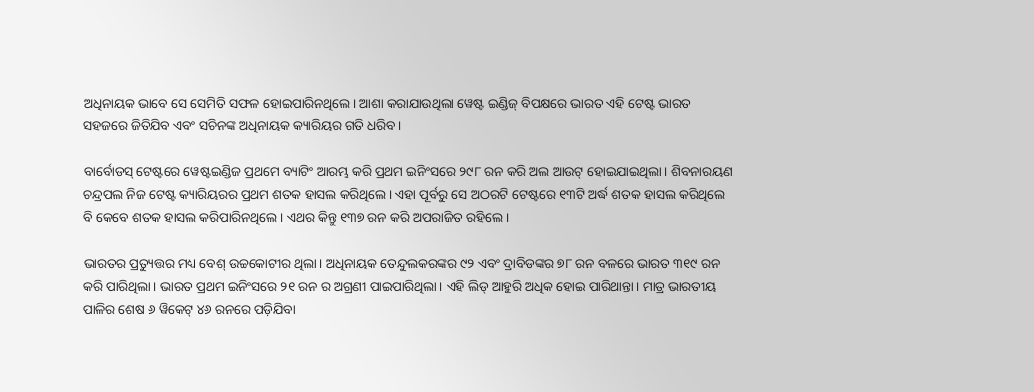ଅଧିନାୟକ ଭାବେ ସେ ସେମିତି ସଫଳ ହୋଇପାରିନଥିଲେ। ଆଶା କରାଯାଉଥିଲା ୱେଷ୍ଟ ଇଣ୍ଡିଜ୍ ବିପକ୍ଷରେ ଭାରତ ଏହି ଟେଷ୍ଟ ଭାରତ ସହଜରେ ଜିତିଯିବ ଏବଂ ସଚିନଙ୍କ ଅଧିନାୟକ କ୍ୟାରିୟର ଗତି ଧରିବ।

ବାର୍ବୋଡସ୍ ଟେଷ୍ଟରେ ୱେଷ୍ଟଇଣ୍ଡିଜ ପ୍ରଥମେ ବ୍ୟାଟିଂ ଆରମ୍ଭ କରି ପ୍ରଥମ ଇନିଂସରେ ୨୯୮ ରନ କରି ଅଲ ଆଉଟ୍ ହୋଇଯାଇଥିଲା। ଶିବନାରୟଣ ଚନ୍ଦ୍ରପଲ ନିଜ ଟେଷ୍ଟ କ୍ୟାରିୟରର ପ୍ରଥମ ଶତକ ହାସଲ କରିଥିଲେ। ଏହା ପୂର୍ବରୁ ସେ ଅଠରଟି ଟେଷ୍ଟରେ ୧୩ଟି ଅର୍ଦ୍ଧ ଶତକ ହାସଲ କରିଥିଲେ ବି କେବେ ଶତକ ହାସଲ କରିପାରିନଥିଲେ। ଏଥର କିନ୍ତୁ ୧୩୭ ରନ କରି ଅପରାଜିତ ରହିଲେ।

ଭାରତର ପ୍ରତ୍ୟୁତ୍ତର ମଧ୍ୟ ବେଶ୍ ଉଚ୍ଚକୋଟୀର ଥିଲା। ଅଧିନାୟକ ତେନ୍ଦୁଲକରଙ୍କର ୯୨ ଏବଂ ଦ୍ରାବିଡଙ୍କର ୭୮ ରନ ବଳରେ ଭାରତ ୩୧୯ ରନ କରି ପାରିଥିଲା। ଭାରତ ପ୍ରଥମ ଇନିଂସରେ ୨୧ ରନ ର ଅଗ୍ରଣୀ ପାଇପାରିଥିଲା। ଏହି ଲିଡ୍ ଆହୁରି ଅଧିକ ହୋଇ ପାରିଥାନ୍ତା। ମାତ୍ର ଭାରତୀୟ ପାଳିର ଶେଷ ୬ ୱିକେଟ୍ ୪୬ ରନରେ ପଡ଼ିଯିବା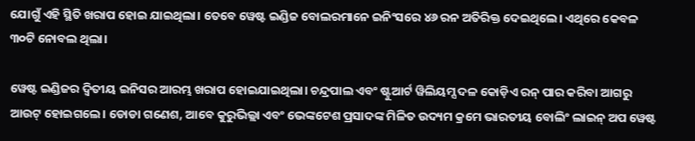ଯୋଗୁଁ ଏହି ସ୍ଥିତି ଖରାପ ହୋଇ ଯାଇଥିଲା। ତେବେ ୱେଷ୍ଟ ଇଣ୍ଡିଜ ବୋଲରମାନେ ଇନିଂସରେ ୪୬ ରନ ଅତିରିକ୍ତ ଦେଇଥିଲେ। ଏଥିରେ କେବଳ ୩୦ଟି ନୋବଲ ଥିଲା।

ୱେଷ୍ଟ ଇଣ୍ଡିଜର ଦ୍ୱିତୀୟ ଇନିସର ଆରମ୍ଭ ଖରାପ ହୋଇଯାଇଥିଲା। ଚନ୍ଦ୍ରପାଲ ଏବଂ ଷ୍ଟୁଆର୍ଟ ୱିଲିୟମ୍ସ ଦଳ କୋଡ଼ିଏ ରନ୍ ପାର କରିବା ଆଗରୁ ଆଉଟ୍ ହୋଇଗଲେ। ଡୋଡା ଗଣେଶ, ଆବେ କୁରୁଭିଲ୍ଲା ଏବଂ ଭେଙ୍କଟେଶ ପ୍ରସାଦଙ୍କ ମିଳିତ ଉଦ୍ୟମ କ୍ରମେ ଭାରତୀୟ ବୋଲିଂ ଲାଇନ୍ ଅପ ୱେଷ୍ଟ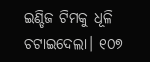ଇଣ୍ଡିଜ ଟିମକୁ ଧୂଳି ଚଟାଇଦେଲା। ୧୦୭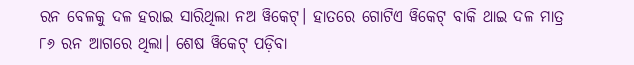ରନ ବେଳକୁ ଦଳ ହରାଇ ସାରିଥିଲା ନଅ ୱିକେଟ୍। ହାତରେ ଗୋଟିଏ ୱିକେଟ୍ ବାକି ଥାଇ ଦଳ ମାତ୍ର ୮୬ ରନ ଆଗରେ ଥିଲା। ଶେଷ ୱିକେଟ୍ ପଡ଼ିବା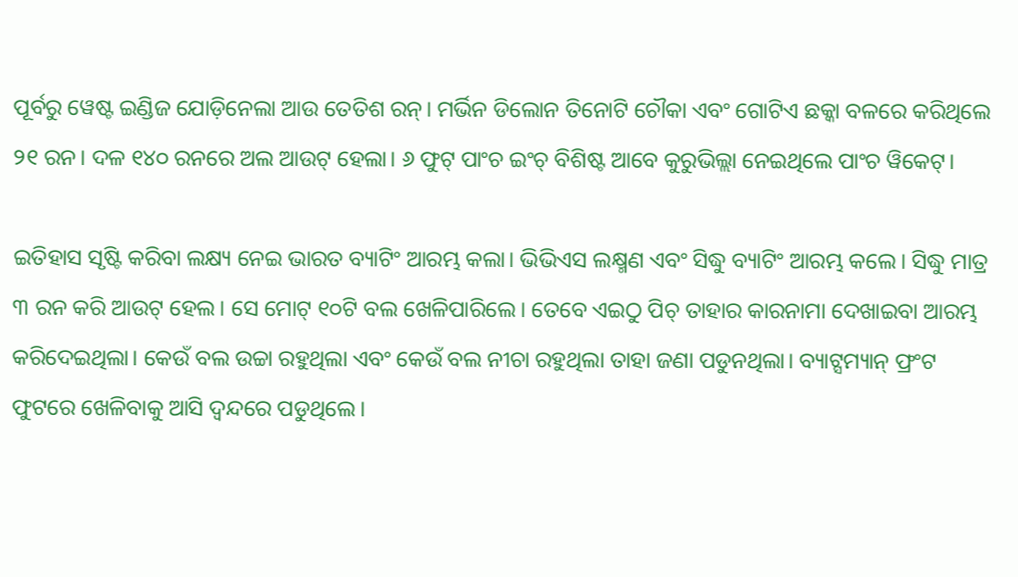ପୂର୍ବରୁ ୱେଷ୍ଟ ଇଣ୍ଡିଜ ଯୋଡ଼ିନେଲା ଆଉ ତେତିଶ ରନ୍। ମର୍ଭିନ ଡିଲୋନ ତିନୋଟି ଚୌକା ଏବଂ ଗୋଟିଏ ଛକ୍କା ବଳରେ କରିଥିଲେ ୨୧ ରନ। ଦଳ ୧୪୦ ରନରେ ଅଲ ଆଉଟ୍ ହେଲା। ୬ ଫୁଟ୍ ପାଂଚ ଇଂଚ୍ ବିଶିଷ୍ଟ ଆବେ କୁରୁଭିଲ୍ଲା ନେଇଥିଲେ ପାଂଚ ୱିକେଟ୍।

ଇତିହାସ ସୃଷ୍ଟି କରିବା ଲକ୍ଷ୍ୟ ନେଇ ଭାରତ ବ୍ୟାଟିଂ ଆରମ୍ଭ କଲା। ଭିଭିଏସ ଲକ୍ଷ୍ମଣ ଏବଂ ସିଦ୍ଧୁ ବ୍ୟାଟିଂ ଆରମ୍ଭ କଲେ। ସିଦ୍ଧୁ ମାତ୍ର ୩ ରନ କରି ଆଉଟ୍ ହେଲ। ସେ ମୋଟ୍ ୧୦ଟି ବଲ ଖେଳିପାରିଲେ। ତେବେ ଏଇଠୁ ପିଚ୍ ତାହାର କାରନାମା ଦେଖାଇବା ଆରମ୍ଭ କରିଦେଇଥିଲା। କେଉଁ ବଲ ଉଚ୍ଚା ରହୁଥିଲା ଏବଂ କେଉଁ ବଲ ନୀଚା ରହୁଥିଲା ତାହା ଜଣା ପଡୁନଥିଲା। ବ୍ୟାଟ୍ସମ୍ୟାନ୍ ଫ୍ରଂଟ ଫୁଟରେ ଖେଳିବାକୁ ଆସି ଦ୍ୱନ୍ଦରେ ପଡୁଥିଲେ।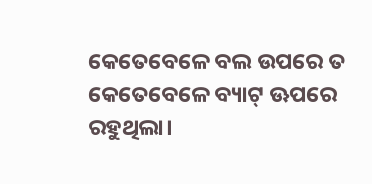କେତେବେଳେ ବଲ ଉପରେ ତ କେତେବେଳେ ବ୍ୟାଟ୍ ଊପରେ ରହୁଥିଲା।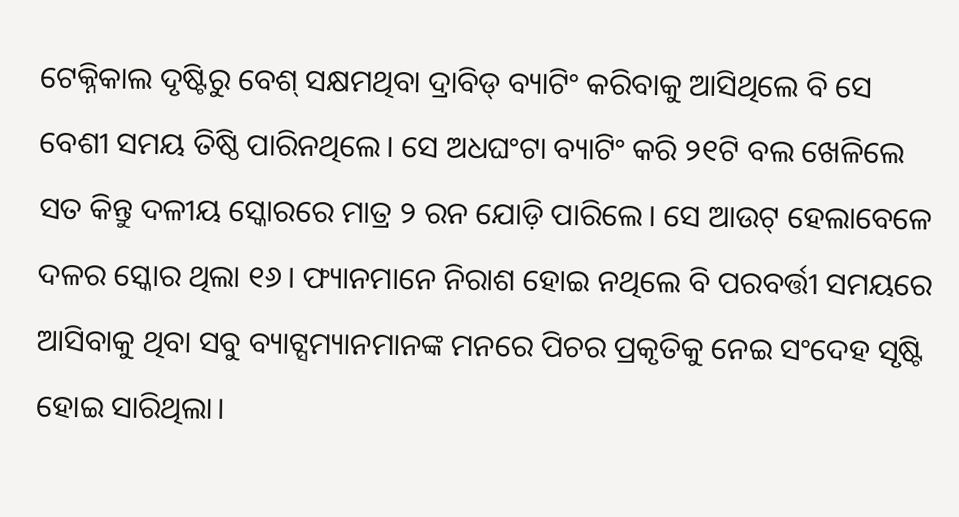ଟେକ୍ନିକାଲ ଦୃଷ୍ଟିରୁ ବେଶ୍ ସକ୍ଷମଥିବା ଦ୍ରାବିଡ୍ ବ୍ୟାଟିଂ କରିବାକୁ ଆସିଥିଲେ ବି ସେ ବେଶୀ ସମୟ ତିଷ୍ଠି ପାରିନଥିଲେ। ସେ ଅଧଘଂଟା ବ୍ୟାଟିଂ କରି ୨୧ଟି ବଲ ଖେଳିଲେ ସତ କିନ୍ତୁ ଦଳୀୟ ସ୍କୋରରେ ମାତ୍ର ୨ ରନ ଯୋଡ଼ି ପାରିଲେ। ସେ ଆଉଟ୍ ହେଲାବେଳେ ଦଳର ସ୍କୋର ଥିଲା ୧୬। ଫ୍ୟାନମାନେ ନିରାଶ ହୋଇ ନଥିଲେ ବି ପରବର୍ତ୍ତୀ ସମୟରେ ଆସିବାକୁ ଥିବା ସବୁ ବ୍ୟାଟ୍ସମ୍ୟାନମାନଙ୍କ ମନରେ ପିଚର ପ୍ରକୃତିକୁ ନେଇ ସଂଦେହ ସୃଷ୍ଟି ହୋଇ ସାରିଥିଲା।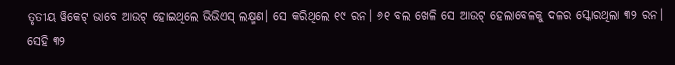ତୃତୀୟ ୱିକେଟ୍ ଭାବେ ଆଉଟ୍ ହୋଇଥିଲେ ଭିଭିଏସ୍ ଲକ୍ଷ୍ମଣ। ସେ କରିଥିଲେ ୧୯ ରନ। ୬୧ ବଲ ଖେଳି ସେ ଆଉଟ୍ ହେଲାବେଳକୁ ଦଳର ସ୍କୋରଥିଲା ୩୨ ରନ। ସେହି ୩୨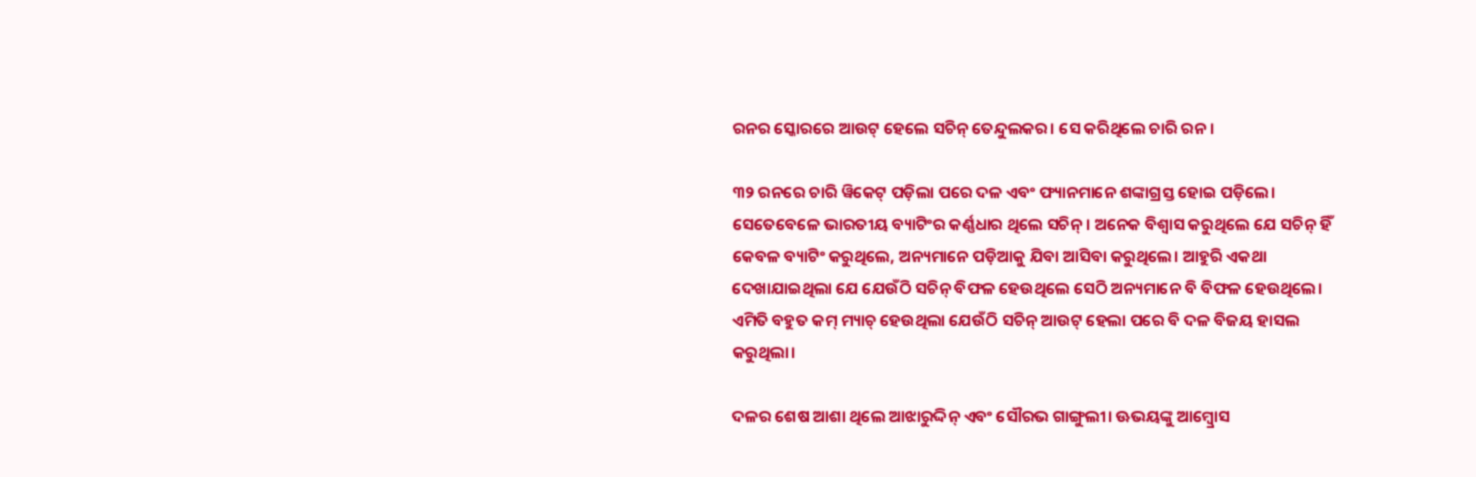ରନର ସ୍କୋରରେ ଆଉଟ୍ ହେଲେ ସଚିନ୍ ତେନ୍ଦୁଲକର। ସେ କରିଥିଲେ ଚାରି ରନ।

୩୨ ରନରେ ଚାରି ୱିକେଟ୍ ପଡ଼ିଲା ପରେ ଦଳ ଏବଂ ଫ୍ୟାନମାନେ ଶଙ୍କାଗ୍ରସ୍ତ ହୋଇ ପଡ଼ିଲେ। ସେତେବେଳେ ଭାରତୀୟ ବ୍ୟାଟିଂର କର୍ଣ୍ଣଧାର ଥିଲେ ସଚିନ୍। ଅନେକ ବିଶ୍ୱାସ କରୁଥିଲେ ଯେ ସଚିନ୍ ହିଁ କେବଳ ବ୍ୟାଟିଂ କରୁଥିଲେ, ଅନ୍ୟମାନେ ପଡ଼ିଆକୁ ଯିବା ଆସିବା କରୁଥିଲେ। ଆହୁରି ଏକଥା ଦେଖାଯାଇଥିଲା ଯେ ଯେଉଁଠି ସଚିନ୍ ବିଫଳ ହେଉଥିଲେ ସେଠି ଅନ୍ୟମାନେ ବି ବିଫଳ ହେଉଥିଲେ। ଏମିତି ବହୁତ କମ୍ ମ୍ୟାଚ୍ ହେଉଥିଲା ଯେଉଁଠି ସଚିନ୍ ଆଉଟ୍ ହେଲା ପରେ ବି ଦଳ ବିଜୟ ହାସଲ କରୁଥିଲା।

ଦଳର ଶେଷ ଆଶା ଥିଲେ ଆଝାରୁଦ୍ଦିନ୍ ଏବଂ ସୌରଭ ଗାଙ୍ଗୁଲୀ। ଊଭୟଙ୍କୁ ଆମ୍ବ୍ରୋସ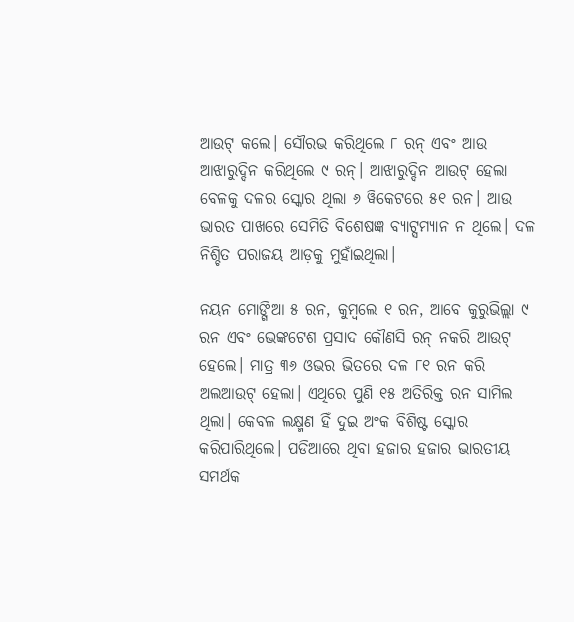ଆଉଟ୍ କଲେ। ସୌରଭ କରିଥିଲେ ୮ ରନ୍ ଏବଂ ଆଉ ଆଝାରୁଦ୍ଦିନ କରିଥିଲେ ୯ ରନ୍। ଆଝାରୁଦ୍ଦିନ ଆଉଟ୍ ହେଲା ବେଳକୁ ଦଳର ସ୍କୋର ଥିଲା ୬ ୱିକେଟରେ ୫୧ ରନ। ଆଉ ଭାରତ ପାଖରେ ସେମିତି ବିଶେଷଜ୍ଞ ବ୍ୟାଟ୍ସମ୍ୟାନ ନ ଥିଲେ। ଦଳ ନିଶ୍ଚିତ ପରାଜୟ ଆଡ଼କୁ ମୁହାଁଇଥିଲା।

ନୟନ ମୋଙ୍ଗିଆ ୫ ରନ, କୁମ୍ବଲେ ୧ ରନ, ଆବେ କୁରୁଭିଲ୍ଲା ୯ ରନ ଏବଂ ଭେଙ୍କଟେଶ ପ୍ରସାଦ କୌଣସି ରନ୍ ନକରି ଆଉଟ୍ ହେଲେ। ମାତ୍ର ୩୬ ଓଭର ଭିତରେ ଦଳ ୮୧ ରନ କରି ଅଲଆଉଟ୍ ହେଲା। ଏଥିରେ ପୁଣି ୧୫ ଅତିରିକ୍ତ ରନ ସାମିଲ ଥିଲା। କେବଳ ଲକ୍ଷ୍ମଣ ହିଁ ଦୁଇ ଅଂକ ବିଶିଷ୍ଟ ସ୍କୋର କରିପାରିଥିଲେ। ପଡିଆରେ ଥିବା ହଜାର ହଜାର ଭାରତୀୟ ସମର୍ଥକ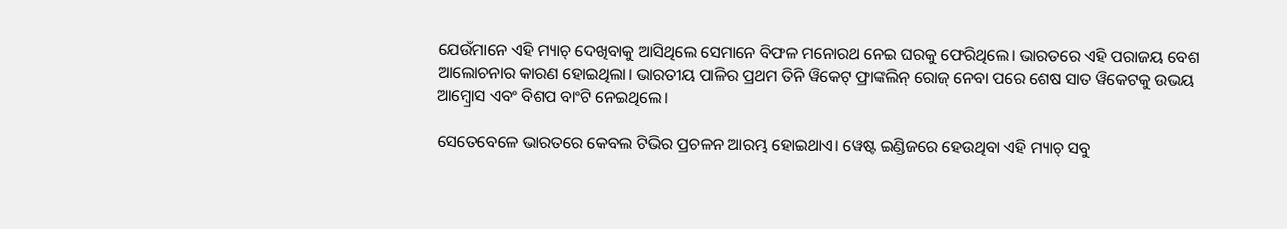ଯେଉଁମାନେ ଏହି ମ୍ୟାଚ୍ ଦେଖିବାକୁ ଆସିଥିଲେ ସେମାନେ ବିଫଳ ମନୋରଥ ନେଇ ଘରକୁ ଫେରିଥିଲେ। ଭାରତରେ ଏହି ପରାଜୟ ବେଶ ଆଲୋଚନାର କାରଣ ହୋଇଥିଲା। ଭାରତୀୟ ପାଳିର ପ୍ରଥମ ତିନି ୱିକେଟ୍ ଫ୍ରାଙ୍କଲିନ୍ ରୋଜ୍ ନେବା ପରେ ଶେଷ ସାତ ୱିକେଟକୁ ଉଭୟ ଆମ୍ବ୍ରୋସ ଏବଂ ବିଶପ ବାଂଟି ନେଇଥିଲେ।

ସେତେବେଳେ ଭାରତରେ କେବଲ ଟିଭିର ପ୍ରଚଳନ ଆରମ୍ଭ ହୋଇଥାଏ। ୱେଷ୍ଟ ଇଣ୍ଡିଜରେ ହେଉଥିବା ଏହି ମ୍ୟାଚ୍ ସବୁ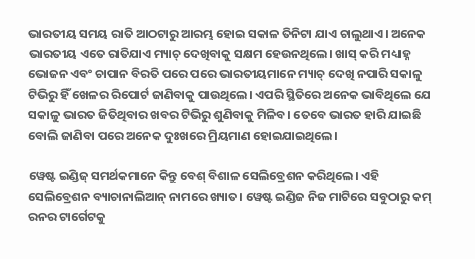ଭାରତୀୟ ସମୟ ରାତି ଆଠଟାରୁ ଆରମ୍ଭ ହୋଇ ସକାଳ ତିନିଟା ଯାଏ ଚାଲୁଥାଏ। ଅନେକ ଭାରତୀୟ ଏତେ ରାତିଯାଏ ମ୍ୟାଚ୍ ଦେଖିବାକୁ ସକ୍ଷମ ହେଉନଥିଲେ। ଖାସ୍ କରି ମଧ୍ୟାହ୍ନ ଭୋଜନ ଏବଂ ଚାପାନ ବିରତି ପରେ ପରେ ଭାରତୀୟମାନେ ମ୍ୟାଚ୍ ଦେଖି ନପାରି ସକାଳୁ ଟିଭିରୁ ହିଁ ଖେଳର ରିପୋର୍ଟ ଜାଣିବାକୁ ପାଉଥିଲେ। ଏପରି ସ୍ଥିତିରେ ଅନେକ ଭାବିଥିଲେ ଯେ ସକାଳୁ ଭାରତ ଜିତିଥିବାର ଖବର ଟିଭିରୁ ଶୁଣିବାକୁ ମିଳିବ। ତେବେ ଭାରତ ହାରି ଯାଇଛି ବୋଲି ଜାଣିବା ପରେ ଅନେକ ଦୁଃଖରେ ମ୍ରିୟମାଣ ହୋଇଯାଇଥିଲେ।

ୱେଷ୍ଟ ଇଣ୍ଡିଜ୍ ସମର୍ଥକମାନେ କିନ୍ତୁ ବେଶ୍ ବିଶାଳ ସେଲିବ୍ରେଶନ କରିଥିଲେ। ଏହି ସେଲିବ୍ରେଶନ ବ୍ୟାଚାନାଲିଆନ୍ ନାମରେ ଖ୍ୟାତ। ୱେଷ୍ଟ ଇଣ୍ଡିଜ ନିଜ ମାଟିରେ ସବୁଠାରୁ କମ୍ ରନର ଟାର୍ଗେଟକୁ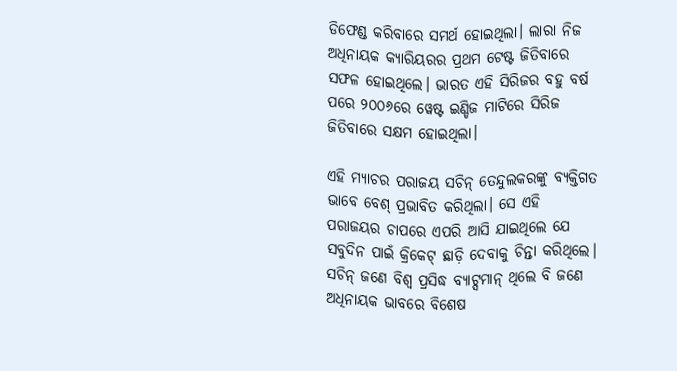ଡିଫେଣ୍ଡ କରିବାରେ ସମର୍ଥ ହୋଇଥିଲା। ଲାରା ନିଜ ଅଧିନାୟକ କ୍ୟାରିୟରର ପ୍ରଥମ ଟେଷ୍ଟ ଜିତିବାରେ ସଫଳ ହୋଇଥିଲେ। ଭାରତ ଏହି ସିରିଜର ବହୁ ବର୍ଷ ପରେ ୨୦୦୬ରେ ୱେଷ୍ଟ ଇଣ୍ଡିଜ ମାଟିରେ ସିରିଜ ଜିତିବାରେ ସକ୍ଷମ ହୋଇଥିଲା।

ଏହି ମ୍ୟାଚର ପରାଜୟ ସଚିନ୍ ତେନ୍ଦୁଲକରଙ୍କୁ ବ୍ୟକ୍ତିଗତ ଭାବେ ବେଶ୍ ପ୍ରଭାବିତ କରିଥିଲା। ସେ ଏହି ପରାଜୟର ଚାପରେ ଏପରି ଆସି ଯାଇଥିଲେ ଯେ ସବୁଦିନ ପାଇଁ କ୍ରିକେଟ୍ ଛାଡ଼ି ଦେବାକୁ ଚିନ୍ତା କରିଥିଲେ। ସଚିନ୍ ଜଣେ ବିଶ୍ୱ ପ୍ରସିଦ୍ଧ ବ୍ୟାଟ୍ସମାନ୍ ଥିଲେ ବି ଜଣେ ଅଧିନାୟକ ଭାବରେ ବିଶେଷ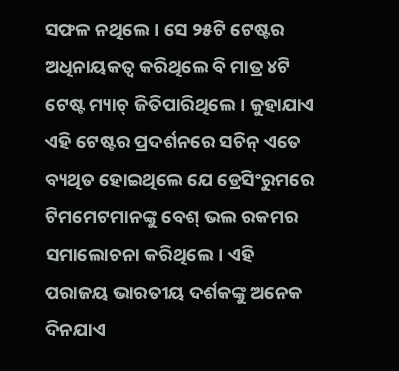ସଫଳ ନଥିଲେ। ସେ ୨୫ଟି ଟେଷ୍ଟର ଅଧିନାୟକତ୍ୱ କରିଥିଲେ ବି ମାତ୍ର ୪ଟି ଟେଷ୍ଟ ମ୍ୟାଚ୍ ଜିତିପାରିଥିଲେ। କୁହାଯାଏ ଏହି ଟେଷ୍ଟର ପ୍ରଦର୍ଶନରେ ସଚିନ୍ ଏତେ ବ୍ୟଥିତ ହୋଇଥିଲେ ଯେ ଡ୍ରେସିଂରୁମରେ ଟିମମେଟମାନଙ୍କୁ ବେଶ୍ ଭଲ ରକମର ସମାଲୋଚନା କରିଥିଲେ। ଏହି ପରାଜୟ ଭାରତୀୟ ଦର୍ଶକଙ୍କୁ ଅନେକ ଦିନଯାଏ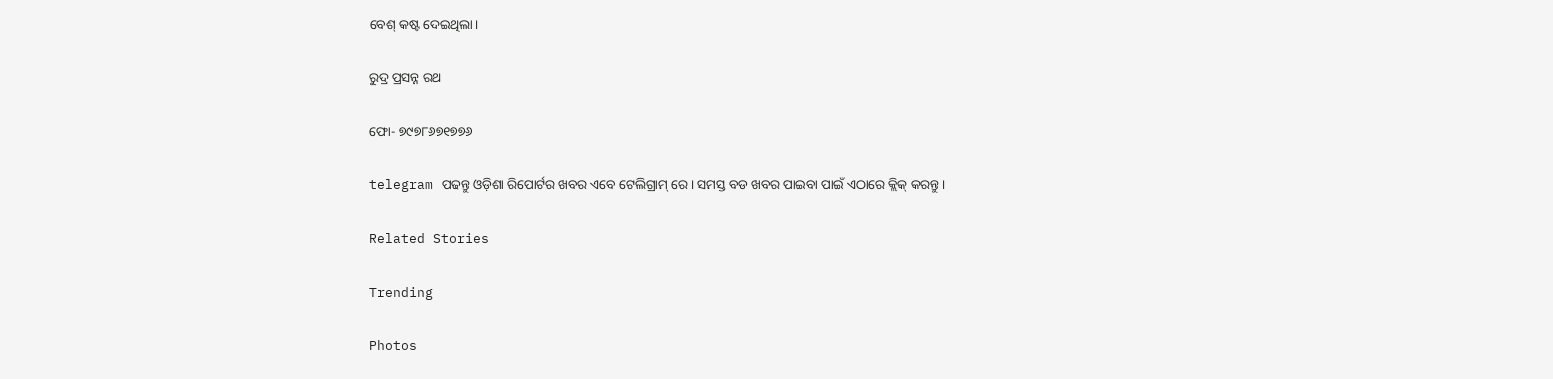ବେଶ୍ କଷ୍ଟ ଦେଇଥିଲା।

ରୁଦ୍ର ପ୍ରସନ୍ନ ରଥ

ଫୋ- ୭୯୭୮୬୭୧୭୭୬

telegram ପଢନ୍ତୁ ଓଡ଼ିଶା ରିପୋର୍ଟର ଖବର ଏବେ ଟେଲିଗ୍ରାମ୍ ରେ। ସମସ୍ତ ବଡ ଖବର ପାଇବା ପାଇଁ ଏଠାରେ କ୍ଲିକ୍ କରନ୍ତୁ।

Related Stories

Trending

Photos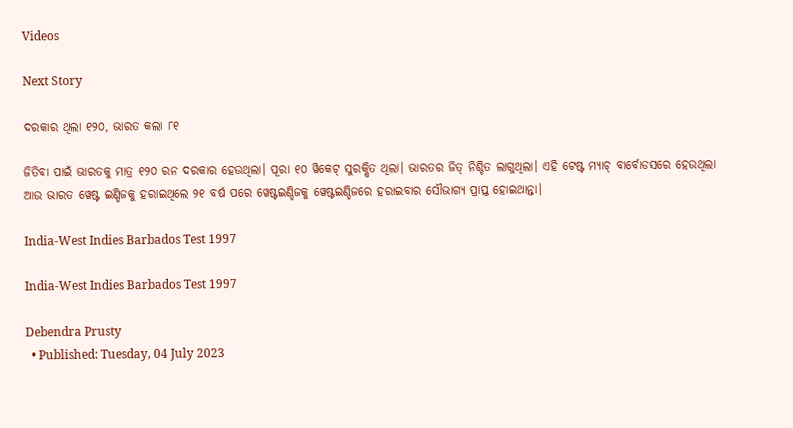Videos

Next Story

ଦରକାର ଥିଲା ୧୨୦, ଭାରତ କଲା ୮୧

ଜିତିବା ପାଇଁ ଭାରତକୁ ମାତ୍ର ୧୨୦ ରନ ଦରକାର ହେଉଥିଲା। ପୂରା ୧୦ ୱିକେଟ୍ ସୁରକ୍ଷିତ ଥିଲା। ଭାରତର ଜିତ୍ ନିଶ୍ଚିତ ଲାଗୁଥିଲା। ଏହି ଟେଷ୍ଟ ମ୍ୟାଚ୍ ବାର୍ବୋଡସରେ ହେଉଥିଲା ଆଉ ଭାରତ ୱେଷ୍ଟ ଇଣ୍ଡିଜକୁ ହରାଇଥିଲେ ୨୧ ବର୍ଷ ପରେ ୱେଷ୍ଟଇଣ୍ଡିଜକୁ ୱେଷ୍ଟଇଣ୍ଡିଜରେ ହରାଇବାର ସୌଭାଗ୍ୟ ପ୍ରାପ୍ତ ହୋଇଥାନ୍ତା।

India-West Indies Barbados Test 1997

India-West Indies Barbados Test 1997

Debendra Prusty
  • Published: Tuesday, 04 July 2023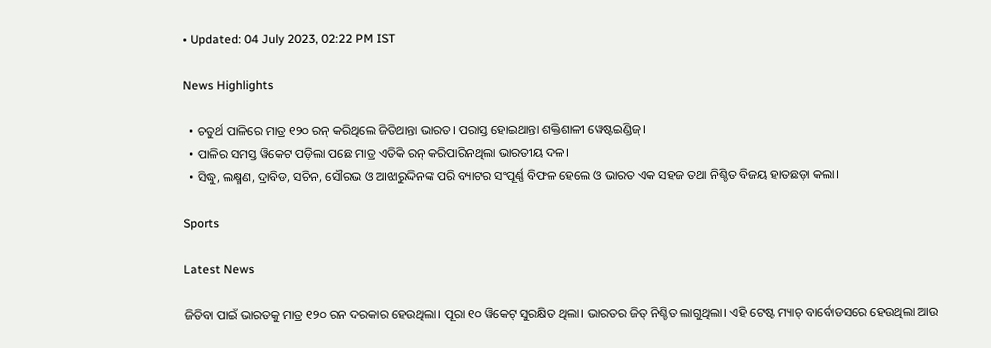• Updated: 04 July 2023, 02:22 PM IST

News Highlights

  • ଚତୁର୍ଥ ପାଳିରେ ମାତ୍ର ୧୨୦ ରନ୍‌ କରିଥିଲେ ଜିତିଥାନ୍ତା ଭାରତ। ପରାସ୍ତ ହୋଇଥାନ୍ତା ଶକ୍ତିଶାଳୀ ୱେଷ୍ଟଇଣ୍ଡିଜ୍‌।
  • ପାଳିର ସମସ୍ତ ୱିକେଟ ପଡ଼ିଲା ପଛେ ମାତ୍ର ଏତିକି ରନ୍‌ କରିପାରିନଥିଲା ଭାରତୀୟ ଦଳ।
  • ସିଦ୍ଧୁ, ଲକ୍ଷ୍ମଣ, ଦ୍ରାବିଡ, ସଚିନ, ସୌରଭ ଓ ଆଝାରୁଦ୍ଦିନଙ୍କ ପରି ବ୍ୟାଟର ସଂପୂର୍ଣ୍ଣ ବିଫଳ ହେଲେ ଓ ଭାରତ ଏକ ସହଜ ତଥା ନିଶ୍ଚିତ ବିଜୟ ହାତଛଡ଼ା କଲା।

Sports

Latest News

ଜିତିବା ପାଇଁ ଭାରତକୁ ମାତ୍ର ୧୨୦ ରନ ଦରକାର ହେଉଥିଲା। ପୂରା ୧୦ ୱିକେଟ୍ ସୁରକ୍ଷିତ ଥିଲା। ଭାରତର ଜିତ୍ ନିଶ୍ଚିତ ଲାଗୁଥିଲା। ଏହି ଟେଷ୍ଟ ମ୍ୟାଚ୍ ବାର୍ବୋଡସରେ ହେଉଥିଲା ଆଉ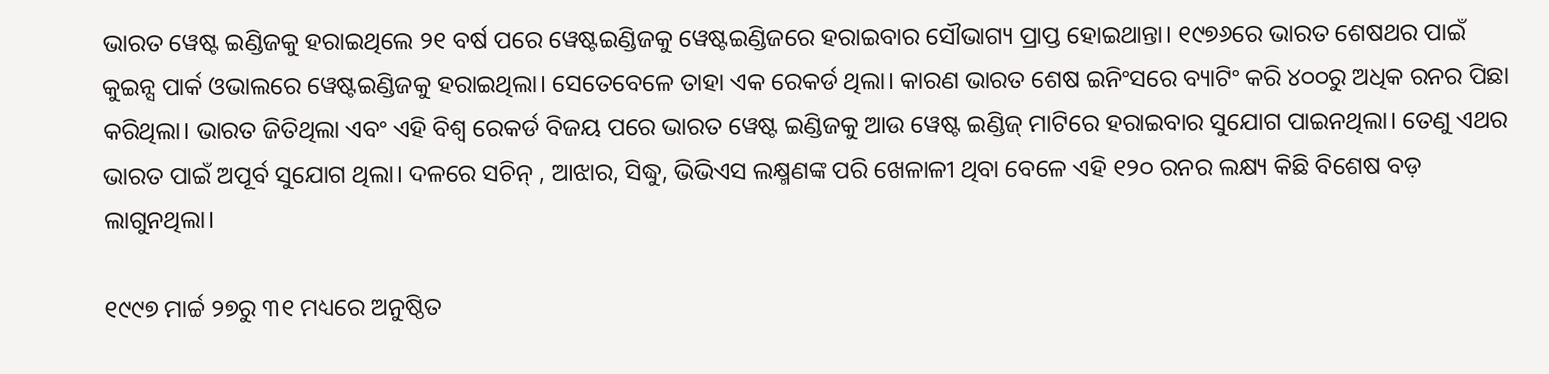ଭାରତ ୱେଷ୍ଟ ଇଣ୍ଡିଜକୁ ହରାଇଥିଲେ ୨୧ ବର୍ଷ ପରେ ୱେଷ୍ଟଇଣ୍ଡିଜକୁ ୱେଷ୍ଟଇଣ୍ଡିଜରେ ହରାଇବାର ସୌଭାଗ୍ୟ ପ୍ରାପ୍ତ ହୋଇଥାନ୍ତା। ୧୯୭୬ରେ ଭାରତ ଶେଷଥର ପାଇଁ କୁଇନ୍ସ ପାର୍କ ଓଭାଲରେ ୱେଷ୍ଟଇଣ୍ଡିଜକୁ ହରାଇଥିଲା। ସେତେବେଳେ ତାହା ଏକ ରେକର୍ଡ ଥିଲା। କାରଣ ଭାରତ ଶେଷ ଇନିଂସରେ ବ୍ୟାଟିଂ କରି ୪୦୦ରୁ ଅଧିକ ରନର ପିଛା କରିଥିଲା। ଭାରତ ଜିତିଥିଲା ଏବଂ ଏହି ବିଶ୍ୱ ରେକର୍ଡ ବିଜୟ ପରେ ଭାରତ ୱେଷ୍ଟ ଇଣ୍ଡିଜକୁ ଆଉ ୱେଷ୍ଟ ଇଣ୍ଡିଜ୍ ମାଟିରେ ହରାଇବାର ସୁଯୋଗ ପାଇନଥିଲା। ତେଣୁ ଏଥର ଭାରତ ପାଇଁ ଅପୂର୍ବ ସୁଯୋଗ ଥିଲା। ଦଳରେ ସଚିନ୍ , ଆଝାର, ସିଦ୍ଧୁ, ଭିଭିଏସ ଲକ୍ଷ୍ମଣଙ୍କ ପରି ଖେଳାଳୀ ଥିବା ବେଳେ ଏହି ୧୨୦ ରନର ଲକ୍ଷ୍ୟ କିଛି ବିଶେଷ ବଡ଼ ଲାଗୁନଥିଲା।

୧୯୯୭ ମାର୍ଚ୍ଚ ୨୭ରୁ ୩୧ ମଧ୍ୟରେ ଅନୁଷ୍ଠିତ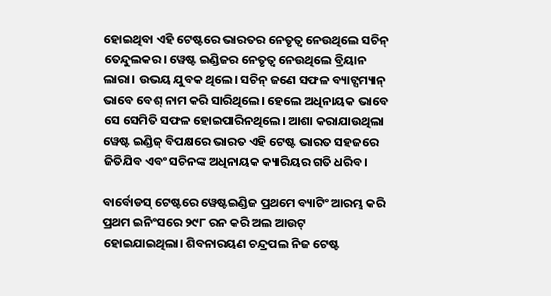ହୋଇଥିବା ଏହି ଟେଷ୍ଟରେ ଭାରତର ନେତୃତ୍ୱ ନେଉଥିଲେ ସଚିନ୍ ତେନ୍ଦୁଲକର। ୱେଷ୍ଟ ଇଣ୍ଡିଜର ନେତୃତ୍ୱ ନେଉଥିଲେ ବ୍ରିୟାନ ଲାରା। ଉଭୟ ଯୁବକ ଥିଲେ। ସଚିନ୍ ଜଣେ ସଫଳ ବ୍ୟାଟ୍ସମ୍ୟାନ୍ ଭାବେ ବେଶ୍ ନାମ କରି ସାରିଥିଲେ। ହେଲେ ଅଧିନାୟକ ଭାବେ ସେ ସେମିତି ସଫଳ ହୋଇପାରିନଥିଲେ। ଆଶା କରାଯାଉଥିଲା ୱେଷ୍ଟ ଇଣ୍ଡିଜ୍ ବିପକ୍ଷରେ ଭାରତ ଏହି ଟେଷ୍ଟ ଭାରତ ସହଜରେ ଜିତିଯିବ ଏବଂ ସଚିନଙ୍କ ଅଧିନାୟକ କ୍ୟାରିୟର ଗତି ଧରିବ।

ବାର୍ବୋଡସ୍ ଟେଷ୍ଟରେ ୱେଷ୍ଟଇଣ୍ଡିଜ ପ୍ରଥମେ ବ୍ୟାଟିଂ ଆରମ୍ଭ କରି ପ୍ରଥମ ଇନିଂସରେ ୨୯୮ ରନ କରି ଅଲ ଆଉଟ୍ ହୋଇଯାଇଥିଲା। ଶିବନାରୟଣ ଚନ୍ଦ୍ରପଲ ନିଜ ଟେଷ୍ଟ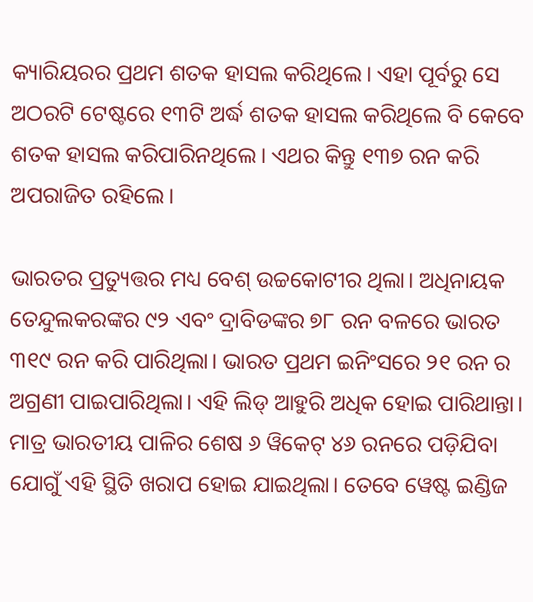କ୍ୟାରିୟରର ପ୍ରଥମ ଶତକ ହାସଲ କରିଥିଲେ। ଏହା ପୂର୍ବରୁ ସେ ଅଠରଟି ଟେଷ୍ଟରେ ୧୩ଟି ଅର୍ଦ୍ଧ ଶତକ ହାସଲ କରିଥିଲେ ବି କେବେ ଶତକ ହାସଲ କରିପାରିନଥିଲେ। ଏଥର କିନ୍ତୁ ୧୩୭ ରନ କରି ଅପରାଜିତ ରହିଲେ।

ଭାରତର ପ୍ରତ୍ୟୁତ୍ତର ମଧ୍ୟ ବେଶ୍ ଉଚ୍ଚକୋଟୀର ଥିଲା। ଅଧିନାୟକ ତେନ୍ଦୁଲକରଙ୍କର ୯୨ ଏବଂ ଦ୍ରାବିଡଙ୍କର ୭୮ ରନ ବଳରେ ଭାରତ ୩୧୯ ରନ କରି ପାରିଥିଲା। ଭାରତ ପ୍ରଥମ ଇନିଂସରେ ୨୧ ରନ ର ଅଗ୍ରଣୀ ପାଇପାରିଥିଲା। ଏହି ଲିଡ୍ ଆହୁରି ଅଧିକ ହୋଇ ପାରିଥାନ୍ତା। ମାତ୍ର ଭାରତୀୟ ପାଳିର ଶେଷ ୬ ୱିକେଟ୍ ୪୬ ରନରେ ପଡ଼ିଯିବା ଯୋଗୁଁ ଏହି ସ୍ଥିତି ଖରାପ ହୋଇ ଯାଇଥିଲା। ତେବେ ୱେଷ୍ଟ ଇଣ୍ଡିଜ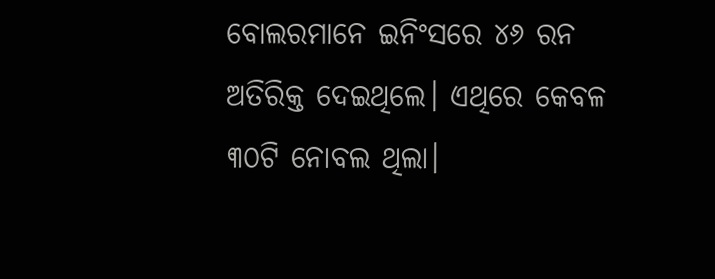ବୋଲରମାନେ ଇନିଂସରେ ୪୬ ରନ ଅତିରିକ୍ତ ଦେଇଥିଲେ। ଏଥିରେ କେବଳ ୩୦ଟି ନୋବଲ ଥିଲା।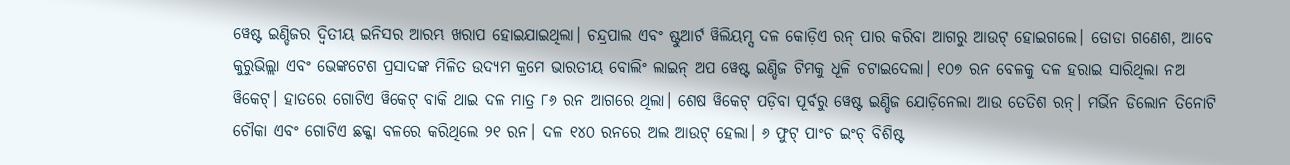ୱେଷ୍ଟ ଇଣ୍ଡିଜର ଦ୍ୱିତୀୟ ଇନିସର ଆରମ୍ଭ ଖରାପ ହୋଇଯାଇଥିଲା। ଚନ୍ଦ୍ରପାଲ ଏବଂ ଷ୍ଟୁଆର୍ଟ ୱିଲିୟମ୍ସ ଦଳ କୋଡ଼ିଏ ରନ୍ ପାର କରିବା ଆଗରୁ ଆଉଟ୍ ହୋଇଗଲେ। ଡୋଡା ଗଣେଶ, ଆବେ କୁରୁଭିଲ୍ଲା ଏବଂ ଭେଙ୍କଟେଶ ପ୍ରସାଦଙ୍କ ମିଳିତ ଉଦ୍ୟମ କ୍ରମେ ଭାରତୀୟ ବୋଲିଂ ଲାଇନ୍ ଅପ ୱେଷ୍ଟ ଇଣ୍ଡିଜ ଟିମକୁ ଧୂଳି ଚଟାଇଦେଲା। ୧୦୭ ରନ ବେଳକୁ ଦଳ ହରାଇ ସାରିଥିଲା ନଅ ୱିକେଟ୍। ହାତରେ ଗୋଟିଏ ୱିକେଟ୍ ବାକି ଥାଇ ଦଳ ମାତ୍ର ୮୬ ରନ ଆଗରେ ଥିଲା। ଶେଷ ୱିକେଟ୍ ପଡ଼ିବା ପୂର୍ବରୁ ୱେଷ୍ଟ ଇଣ୍ଡିଜ ଯୋଡ଼ିନେଲା ଆଉ ତେତିଶ ରନ୍। ମର୍ଭିନ ଡିଲୋନ ତିନୋଟି ଚୌକା ଏବଂ ଗୋଟିଏ ଛକ୍କା ବଳରେ କରିଥିଲେ ୨୧ ରନ। ଦଳ ୧୪୦ ରନରେ ଅଲ ଆଉଟ୍ ହେଲା। ୬ ଫୁଟ୍ ପାଂଚ ଇଂଚ୍ ବିଶିଷ୍ଟ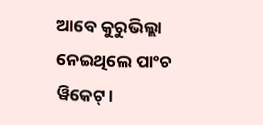ଆବେ କୁରୁଭିଲ୍ଲା ନେଇଥିଲେ ପାଂଚ ୱିକେଟ୍।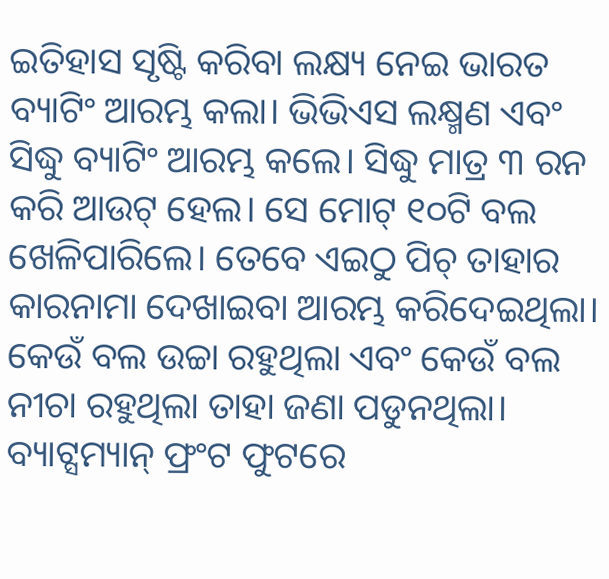ଇତିହାସ ସୃଷ୍ଟି କରିବା ଲକ୍ଷ୍ୟ ନେଇ ଭାରତ ବ୍ୟାଟିଂ ଆରମ୍ଭ କଲା। ଭିଭିଏସ ଲକ୍ଷ୍ମଣ ଏବଂ ସିଦ୍ଧୁ ବ୍ୟାଟିଂ ଆରମ୍ଭ କଲେ। ସିଦ୍ଧୁ ମାତ୍ର ୩ ରନ କରି ଆଉଟ୍ ହେଲ। ସେ ମୋଟ୍ ୧୦ଟି ବଲ ଖେଳିପାରିଲେ। ତେବେ ଏଇଠୁ ପିଚ୍ ତାହାର କାରନାମା ଦେଖାଇବା ଆରମ୍ଭ କରିଦେଇଥିଲା। କେଉଁ ବଲ ଉଚ୍ଚା ରହୁଥିଲା ଏବଂ କେଉଁ ବଲ ନୀଚା ରହୁଥିଲା ତାହା ଜଣା ପଡୁନଥିଲା। ବ୍ୟାଟ୍ସମ୍ୟାନ୍ ଫ୍ରଂଟ ଫୁଟରେ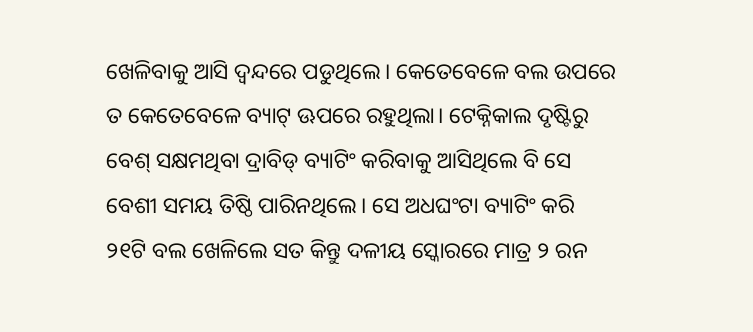ଖେଳିବାକୁ ଆସି ଦ୍ୱନ୍ଦରେ ପଡୁଥିଲେ। କେତେବେଳେ ବଲ ଉପରେ ତ କେତେବେଳେ ବ୍ୟାଟ୍ ଊପରେ ରହୁଥିଲା। ଟେକ୍ନିକାଲ ଦୃଷ୍ଟିରୁ ବେଶ୍ ସକ୍ଷମଥିବା ଦ୍ରାବିଡ୍ ବ୍ୟାଟିଂ କରିବାକୁ ଆସିଥିଲେ ବି ସେ ବେଶୀ ସମୟ ତିଷ୍ଠି ପାରିନଥିଲେ। ସେ ଅଧଘଂଟା ବ୍ୟାଟିଂ କରି ୨୧ଟି ବଲ ଖେଳିଲେ ସତ କିନ୍ତୁ ଦଳୀୟ ସ୍କୋରରେ ମାତ୍ର ୨ ରନ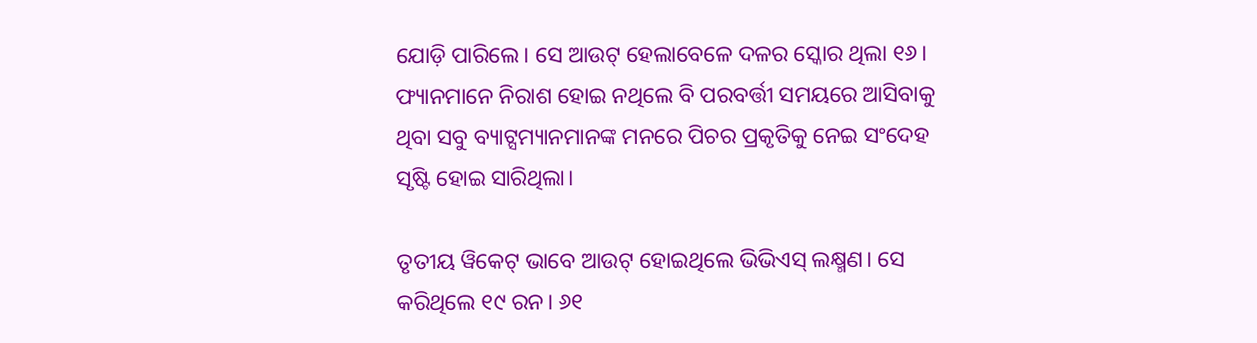ଯୋଡ଼ି ପାରିଲେ। ସେ ଆଉଟ୍ ହେଲାବେଳେ ଦଳର ସ୍କୋର ଥିଲା ୧୬। ଫ୍ୟାନମାନେ ନିରାଶ ହୋଇ ନଥିଲେ ବି ପରବର୍ତ୍ତୀ ସମୟରେ ଆସିବାକୁ ଥିବା ସବୁ ବ୍ୟାଟ୍ସମ୍ୟାନମାନଙ୍କ ମନରେ ପିଚର ପ୍ରକୃତିକୁ ନେଇ ସଂଦେହ ସୃଷ୍ଟି ହୋଇ ସାରିଥିଲା।

ତୃତୀୟ ୱିକେଟ୍ ଭାବେ ଆଉଟ୍ ହୋଇଥିଲେ ଭିଭିଏସ୍ ଲକ୍ଷ୍ମଣ। ସେ କରିଥିଲେ ୧୯ ରନ। ୬୧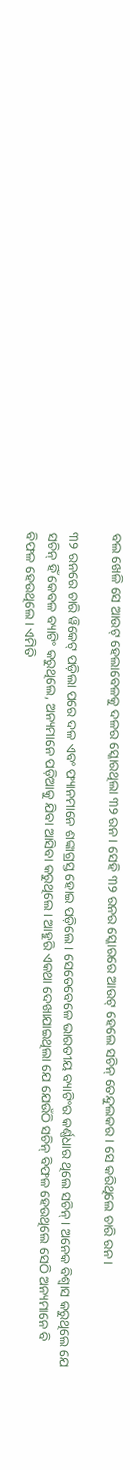ବଲ ଖେଳି ସେ ଆଉଟ୍ ହେଲାବେଳକୁ ଦଳର ସ୍କୋରଥିଲା ୩୨ ରନ। ସେହି ୩୨ ରନର ସ୍କୋରରେ ଆଉଟ୍ ହେଲେ ସଚିନ୍ ତେନ୍ଦୁଲକର। ସେ କରିଥିଲେ ଚାରି ରନ।

୩୨ ରନରେ ଚାରି ୱିକେଟ୍ ପଡ଼ିଲା ପରେ ଦଳ ଏବଂ ଫ୍ୟାନମାନେ ଶଙ୍କାଗ୍ରସ୍ତ ହୋଇ ପଡ଼ିଲେ। ସେତେବେଳେ ଭାରତୀୟ ବ୍ୟାଟିଂର କର୍ଣ୍ଣଧାର ଥିଲେ ସଚିନ୍। ଅନେକ ବିଶ୍ୱାସ କରୁଥିଲେ ଯେ ସଚିନ୍ ହିଁ କେବଳ ବ୍ୟାଟିଂ କରୁଥିଲେ, ଅନ୍ୟମାନେ ପଡ଼ିଆକୁ ଯିବା ଆସିବା କରୁଥିଲେ। ଆହୁରି ଏକଥା ଦେଖାଯାଇଥିଲା ଯେ ଯେଉଁଠି ସଚିନ୍ ବିଫଳ ହେଉଥିଲେ ସେଠି ଅନ୍ୟମାନେ ବି ବିଫଳ ହେଉଥିଲେ। ଏମିତି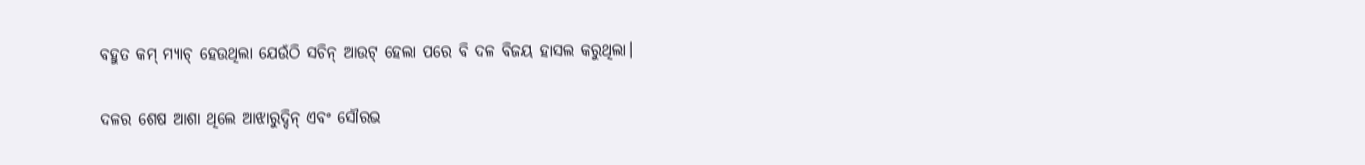ବହୁତ କମ୍ ମ୍ୟାଚ୍ ହେଉଥିଲା ଯେଉଁଠି ସଚିନ୍ ଆଉଟ୍ ହେଲା ପରେ ବି ଦଳ ବିଜୟ ହାସଲ କରୁଥିଲା।

ଦଳର ଶେଷ ଆଶା ଥିଲେ ଆଝାରୁଦ୍ଦିନ୍ ଏବଂ ସୌରଭ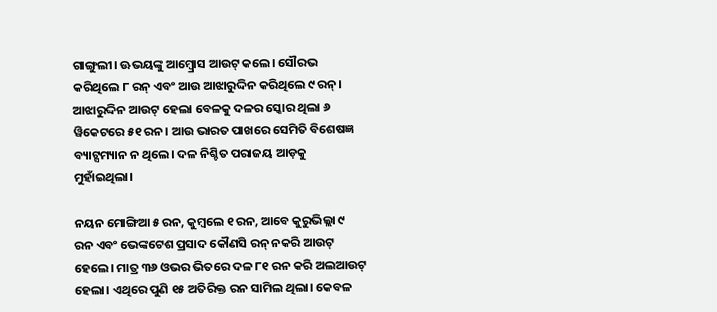ଗାଙ୍ଗୁଲୀ। ଊଭୟଙ୍କୁ ଆମ୍ବ୍ରୋସ ଆଉଟ୍ କଲେ। ସୌରଭ କରିଥିଲେ ୮ ରନ୍ ଏବଂ ଆଉ ଆଝାରୁଦ୍ଦିନ କରିଥିଲେ ୯ ରନ୍। ଆଝାରୁଦ୍ଦିନ ଆଉଟ୍ ହେଲା ବେଳକୁ ଦଳର ସ୍କୋର ଥିଲା ୬ ୱିକେଟରେ ୫୧ ରନ। ଆଉ ଭାରତ ପାଖରେ ସେମିତି ବିଶେଷଜ୍ଞ ବ୍ୟାଟ୍ସମ୍ୟାନ ନ ଥିଲେ। ଦଳ ନିଶ୍ଚିତ ପରାଜୟ ଆଡ଼କୁ ମୁହାଁଇଥିଲା।

ନୟନ ମୋଙ୍ଗିଆ ୫ ରନ, କୁମ୍ବଲେ ୧ ରନ, ଆବେ କୁରୁଭିଲ୍ଲା ୯ ରନ ଏବଂ ଭେଙ୍କଟେଶ ପ୍ରସାଦ କୌଣସି ରନ୍ ନକରି ଆଉଟ୍ ହେଲେ। ମାତ୍ର ୩୬ ଓଭର ଭିତରେ ଦଳ ୮୧ ରନ କରି ଅଲଆଉଟ୍ ହେଲା। ଏଥିରେ ପୁଣି ୧୫ ଅତିରିକ୍ତ ରନ ସାମିଲ ଥିଲା। କେବଳ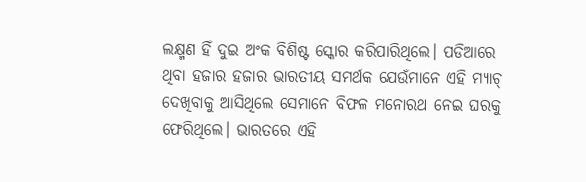ଲକ୍ଷ୍ମଣ ହିଁ ଦୁଇ ଅଂକ ବିଶିଷ୍ଟ ସ୍କୋର କରିପାରିଥିଲେ। ପଡିଆରେ ଥିବା ହଜାର ହଜାର ଭାରତୀୟ ସମର୍ଥକ ଯେଉଁମାନେ ଏହି ମ୍ୟାଚ୍ ଦେଖିବାକୁ ଆସିଥିଲେ ସେମାନେ ବିଫଳ ମନୋରଥ ନେଇ ଘରକୁ ଫେରିଥିଲେ। ଭାରତରେ ଏହି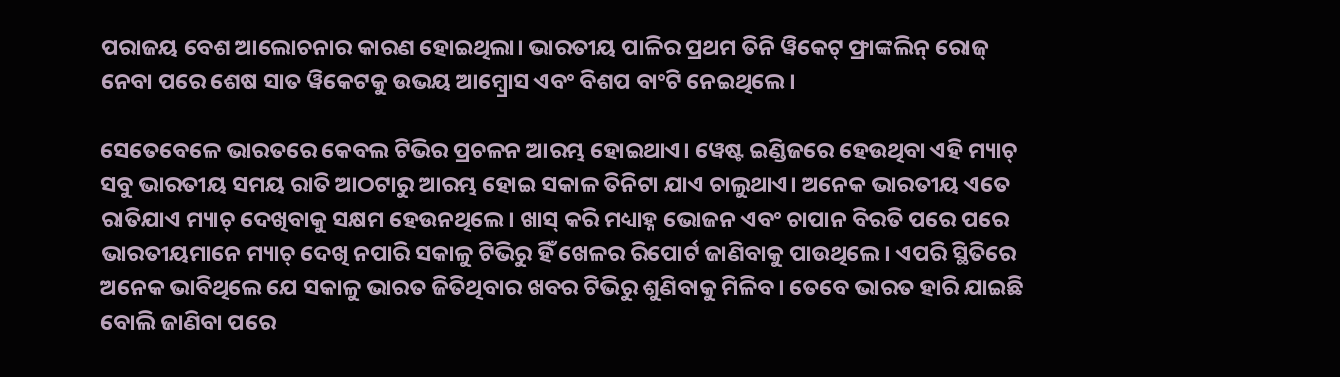ପରାଜୟ ବେଶ ଆଲୋଚନାର କାରଣ ହୋଇଥିଲା। ଭାରତୀୟ ପାଳିର ପ୍ରଥମ ତିନି ୱିକେଟ୍ ଫ୍ରାଙ୍କଲିନ୍ ରୋଜ୍ ନେବା ପରେ ଶେଷ ସାତ ୱିକେଟକୁ ଉଭୟ ଆମ୍ବ୍ରୋସ ଏବଂ ବିଶପ ବାଂଟି ନେଇଥିଲେ।

ସେତେବେଳେ ଭାରତରେ କେବଲ ଟିଭିର ପ୍ରଚଳନ ଆରମ୍ଭ ହୋଇଥାଏ। ୱେଷ୍ଟ ଇଣ୍ଡିଜରେ ହେଉଥିବା ଏହି ମ୍ୟାଚ୍ ସବୁ ଭାରତୀୟ ସମୟ ରାତି ଆଠଟାରୁ ଆରମ୍ଭ ହୋଇ ସକାଳ ତିନିଟା ଯାଏ ଚାଲୁଥାଏ। ଅନେକ ଭାରତୀୟ ଏତେ ରାତିଯାଏ ମ୍ୟାଚ୍ ଦେଖିବାକୁ ସକ୍ଷମ ହେଉନଥିଲେ। ଖାସ୍ କରି ମଧ୍ୟାହ୍ନ ଭୋଜନ ଏବଂ ଚାପାନ ବିରତି ପରେ ପରେ ଭାରତୀୟମାନେ ମ୍ୟାଚ୍ ଦେଖି ନପାରି ସକାଳୁ ଟିଭିରୁ ହିଁ ଖେଳର ରିପୋର୍ଟ ଜାଣିବାକୁ ପାଉଥିଲେ। ଏପରି ସ୍ଥିତିରେ ଅନେକ ଭାବିଥିଲେ ଯେ ସକାଳୁ ଭାରତ ଜିତିଥିବାର ଖବର ଟିଭିରୁ ଶୁଣିବାକୁ ମିଳିବ। ତେବେ ଭାରତ ହାରି ଯାଇଛି ବୋଲି ଜାଣିବା ପରେ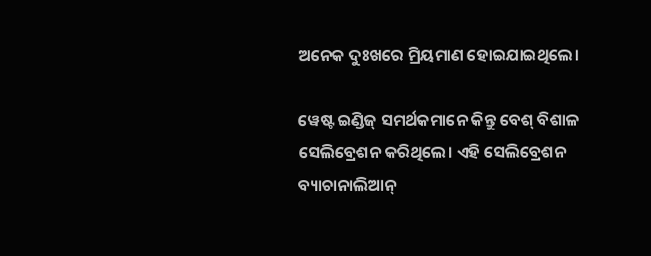ଅନେକ ଦୁଃଖରେ ମ୍ରିୟମାଣ ହୋଇଯାଇଥିଲେ।

ୱେଷ୍ଟ ଇଣ୍ଡିଜ୍ ସମର୍ଥକମାନେ କିନ୍ତୁ ବେଶ୍ ବିଶାଳ ସେଲିବ୍ରେଶନ କରିଥିଲେ। ଏହି ସେଲିବ୍ରେଶନ ବ୍ୟାଚାନାଲିଆନ୍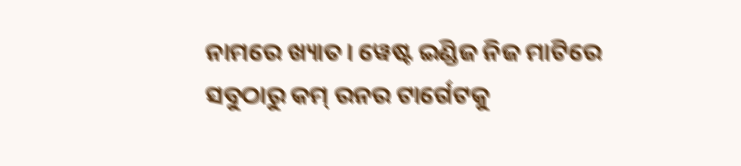ନାମରେ ଖ୍ୟାତ। ୱେଷ୍ଟ ଇଣ୍ଡିଜ ନିଜ ମାଟିରେ ସବୁଠାରୁ କମ୍ ରନର ଟାର୍ଗେଟକୁ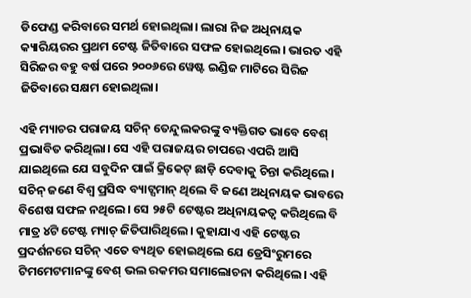ଡିଫେଣ୍ଡ କରିବାରେ ସମର୍ଥ ହୋଇଥିଲା। ଲାରା ନିଜ ଅଧିନାୟକ କ୍ୟାରିୟରର ପ୍ରଥମ ଟେଷ୍ଟ ଜିତିବାରେ ସଫଳ ହୋଇଥିଲେ। ଭାରତ ଏହି ସିରିଜର ବହୁ ବର୍ଷ ପରେ ୨୦୦୬ରେ ୱେଷ୍ଟ ଇଣ୍ଡିଜ ମାଟିରେ ସିରିଜ ଜିତିବାରେ ସକ୍ଷମ ହୋଇଥିଲା।

ଏହି ମ୍ୟାଚର ପରାଜୟ ସଚିନ୍ ତେନ୍ଦୁଲକରଙ୍କୁ ବ୍ୟକ୍ତିଗତ ଭାବେ ବେଶ୍ ପ୍ରଭାବିତ କରିଥିଲା। ସେ ଏହି ପରାଜୟର ଚାପରେ ଏପରି ଆସି ଯାଇଥିଲେ ଯେ ସବୁଦିନ ପାଇଁ କ୍ରିକେଟ୍ ଛାଡ଼ି ଦେବାକୁ ଚିନ୍ତା କରିଥିଲେ। ସଚିନ୍ ଜଣେ ବିଶ୍ୱ ପ୍ରସିଦ୍ଧ ବ୍ୟାଟ୍ସମାନ୍ ଥିଲେ ବି ଜଣେ ଅଧିନାୟକ ଭାବରେ ବିଶେଷ ସଫଳ ନଥିଲେ। ସେ ୨୫ଟି ଟେଷ୍ଟର ଅଧିନାୟକତ୍ୱ କରିଥିଲେ ବି ମାତ୍ର ୪ଟି ଟେଷ୍ଟ ମ୍ୟାଚ୍ ଜିତିପାରିଥିଲେ। କୁହାଯାଏ ଏହି ଟେଷ୍ଟର ପ୍ରଦର୍ଶନରେ ସଚିନ୍ ଏତେ ବ୍ୟଥିତ ହୋଇଥିଲେ ଯେ ଡ୍ରେସିଂରୁମରେ ଟିମମେଟମାନଙ୍କୁ ବେଶ୍ ଭଲ ରକମର ସମାଲୋଚନା କରିଥିଲେ। ଏହି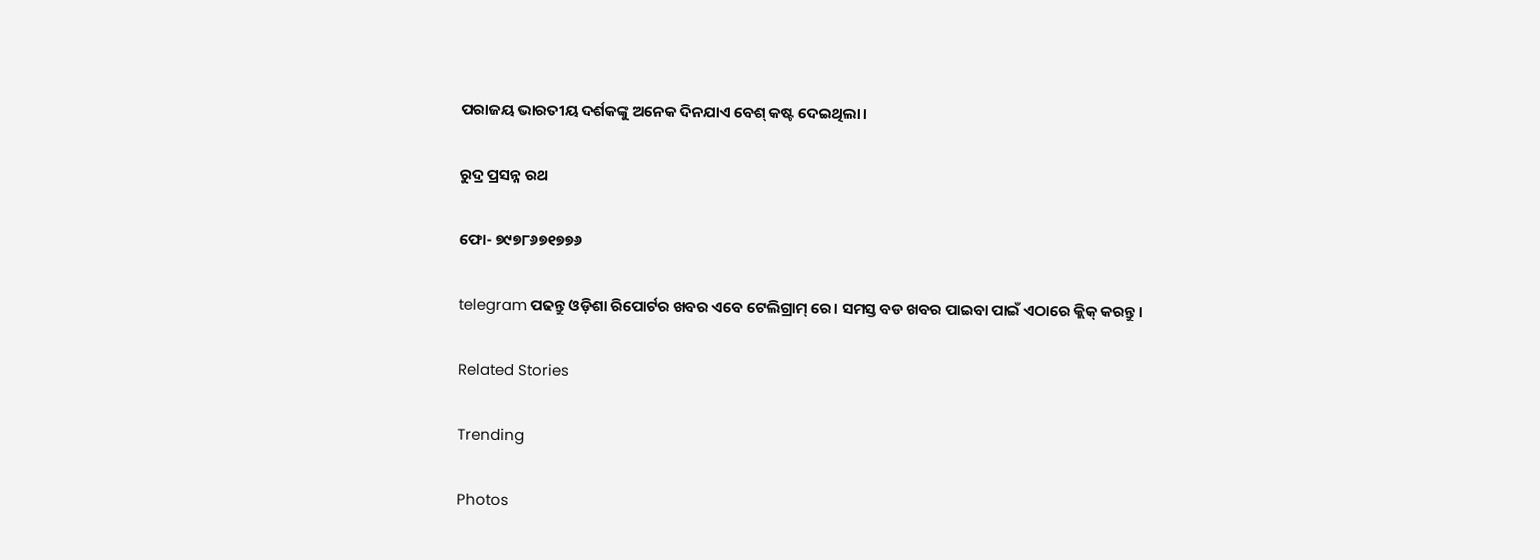ପରାଜୟ ଭାରତୀୟ ଦର୍ଶକଙ୍କୁ ଅନେକ ଦିନଯାଏ ବେଶ୍ କଷ୍ଟ ଦେଇଥିଲା।

ରୁଦ୍ର ପ୍ରସନ୍ନ ରଥ

ଫୋ- ୭୯୭୮୬୭୧୭୭୬

telegram ପଢନ୍ତୁ ଓଡ଼ିଶା ରିପୋର୍ଟର ଖବର ଏବେ ଟେଲିଗ୍ରାମ୍ ରେ। ସମସ୍ତ ବଡ ଖବର ପାଇବା ପାଇଁ ଏଠାରେ କ୍ଲିକ୍ କରନ୍ତୁ।

Related Stories

Trending

Photos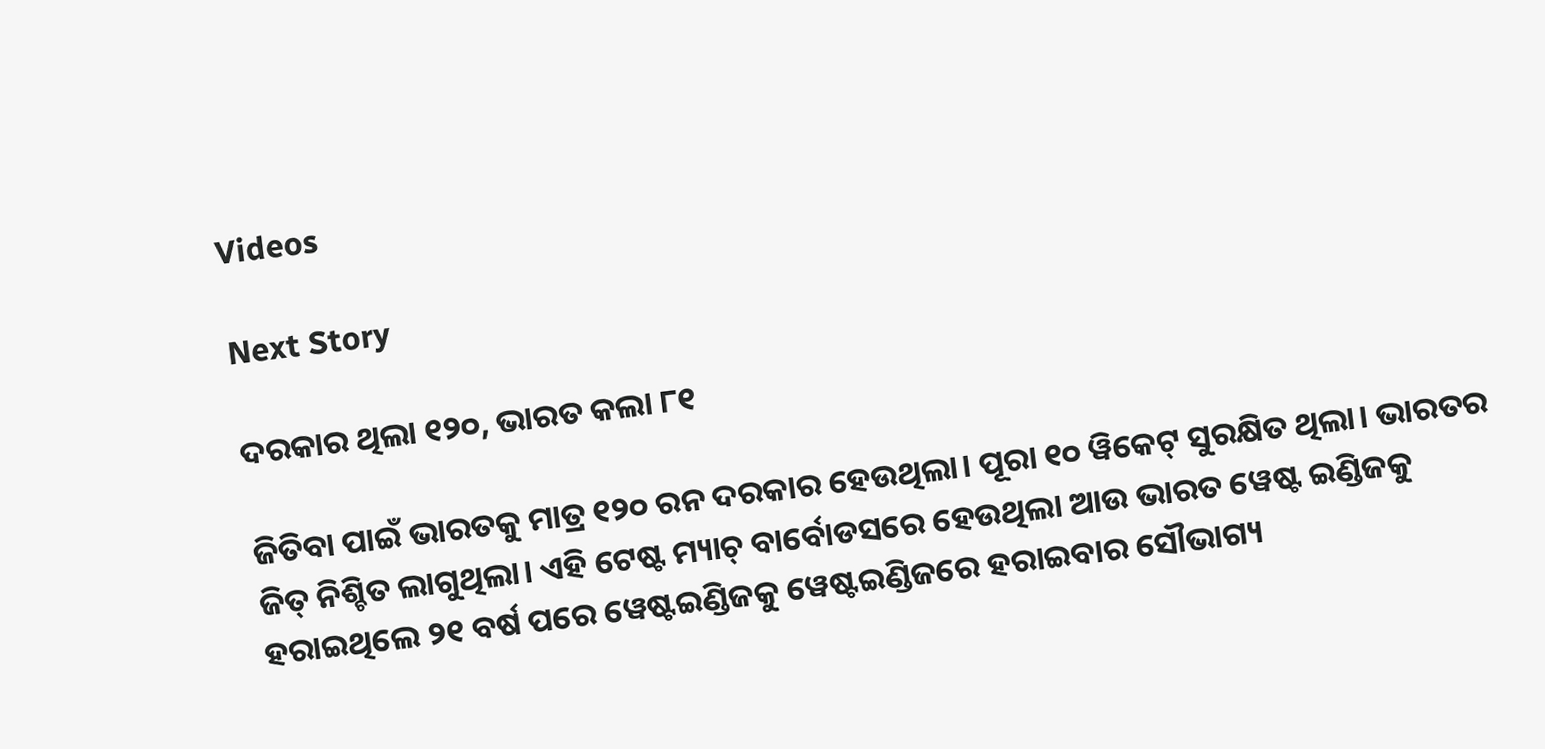Videos

Next Story

ଦରକାର ଥିଲା ୧୨୦, ଭାରତ କଲା ୮୧

ଜିତିବା ପାଇଁ ଭାରତକୁ ମାତ୍ର ୧୨୦ ରନ ଦରକାର ହେଉଥିଲା। ପୂରା ୧୦ ୱିକେଟ୍ ସୁରକ୍ଷିତ ଥିଲା। ଭାରତର ଜିତ୍ ନିଶ୍ଚିତ ଲାଗୁଥିଲା। ଏହି ଟେଷ୍ଟ ମ୍ୟାଚ୍ ବାର୍ବୋଡସରେ ହେଉଥିଲା ଆଉ ଭାରତ ୱେଷ୍ଟ ଇଣ୍ଡିଜକୁ ହରାଇଥିଲେ ୨୧ ବର୍ଷ ପରେ ୱେଷ୍ଟଇଣ୍ଡିଜକୁ ୱେଷ୍ଟଇଣ୍ଡିଜରେ ହରାଇବାର ସୌଭାଗ୍ୟ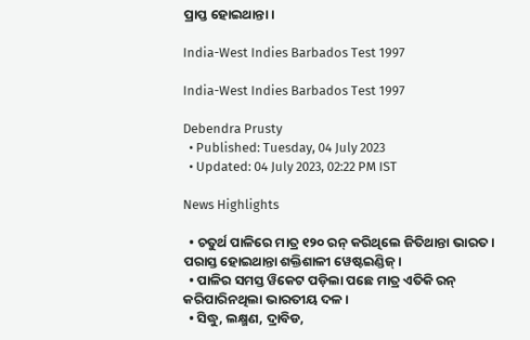ପ୍ରାପ୍ତ ହୋଇଥାନ୍ତା।

India-West Indies Barbados Test 1997

India-West Indies Barbados Test 1997

Debendra Prusty
  • Published: Tuesday, 04 July 2023
  • Updated: 04 July 2023, 02:22 PM IST

News Highlights

  • ଚତୁର୍ଥ ପାଳିରେ ମାତ୍ର ୧୨୦ ରନ୍‌ କରିଥିଲେ ଜିତିଥାନ୍ତା ଭାରତ। ପରାସ୍ତ ହୋଇଥାନ୍ତା ଶକ୍ତିଶାଳୀ ୱେଷ୍ଟଇଣ୍ଡିଜ୍‌।
  • ପାଳିର ସମସ୍ତ ୱିକେଟ ପଡ଼ିଲା ପଛେ ମାତ୍ର ଏତିକି ରନ୍‌ କରିପାରିନଥିଲା ଭାରତୀୟ ଦଳ।
  • ସିଦ୍ଧୁ, ଲକ୍ଷ୍ମଣ, ଦ୍ରାବିଡ,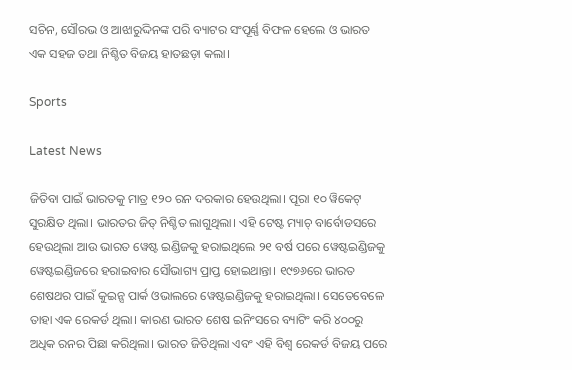ସଚିନ, ସୌରଭ ଓ ଆଝାରୁଦ୍ଦିନଙ୍କ ପରି ବ୍ୟାଟର ସଂପୂର୍ଣ୍ଣ ବିଫଳ ହେଲେ ଓ ଭାରତ ଏକ ସହଜ ତଥା ନିଶ୍ଚିତ ବିଜୟ ହାତଛଡ଼ା କଲା।

Sports

Latest News

ଜିତିବା ପାଇଁ ଭାରତକୁ ମାତ୍ର ୧୨୦ ରନ ଦରକାର ହେଉଥିଲା। ପୂରା ୧୦ ୱିକେଟ୍ ସୁରକ୍ଷିତ ଥିଲା। ଭାରତର ଜିତ୍ ନିଶ୍ଚିତ ଲାଗୁଥିଲା। ଏହି ଟେଷ୍ଟ ମ୍ୟାଚ୍ ବାର୍ବୋଡସରେ ହେଉଥିଲା ଆଉ ଭାରତ ୱେଷ୍ଟ ଇଣ୍ଡିଜକୁ ହରାଇଥିଲେ ୨୧ ବର୍ଷ ପରେ ୱେଷ୍ଟଇଣ୍ଡିଜକୁ ୱେଷ୍ଟଇଣ୍ଡିଜରେ ହରାଇବାର ସୌଭାଗ୍ୟ ପ୍ରାପ୍ତ ହୋଇଥାନ୍ତା। ୧୯୭୬ରେ ଭାରତ ଶେଷଥର ପାଇଁ କୁଇନ୍ସ ପାର୍କ ଓଭାଲରେ ୱେଷ୍ଟଇଣ୍ଡିଜକୁ ହରାଇଥିଲା। ସେତେବେଳେ ତାହା ଏକ ରେକର୍ଡ ଥିଲା। କାରଣ ଭାରତ ଶେଷ ଇନିଂସରେ ବ୍ୟାଟିଂ କରି ୪୦୦ରୁ ଅଧିକ ରନର ପିଛା କରିଥିଲା। ଭାରତ ଜିତିଥିଲା ଏବଂ ଏହି ବିଶ୍ୱ ରେକର୍ଡ ବିଜୟ ପରେ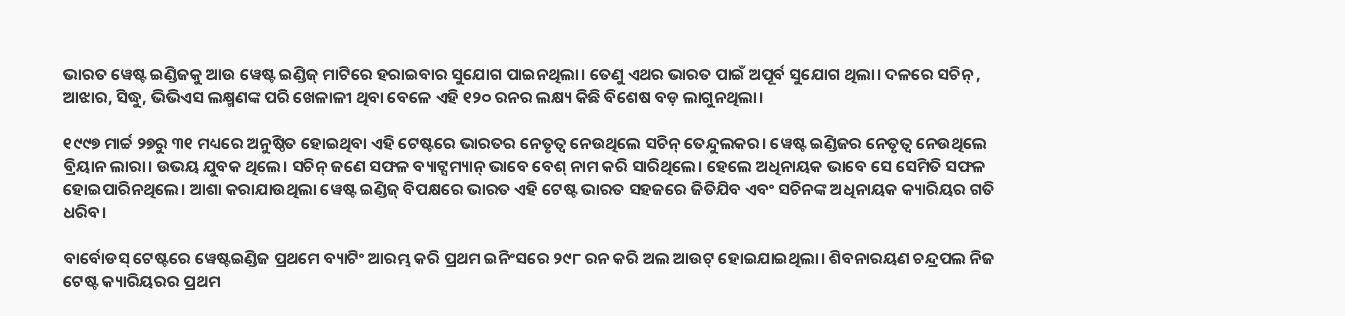ଭାରତ ୱେଷ୍ଟ ଇଣ୍ଡିଜକୁ ଆଉ ୱେଷ୍ଟ ଇଣ୍ଡିଜ୍ ମାଟିରେ ହରାଇବାର ସୁଯୋଗ ପାଇନଥିଲା। ତେଣୁ ଏଥର ଭାରତ ପାଇଁ ଅପୂର୍ବ ସୁଯୋଗ ଥିଲା। ଦଳରେ ସଚିନ୍ , ଆଝାର, ସିଦ୍ଧୁ, ଭିଭିଏସ ଲକ୍ଷ୍ମଣଙ୍କ ପରି ଖେଳାଳୀ ଥିବା ବେଳେ ଏହି ୧୨୦ ରନର ଲକ୍ଷ୍ୟ କିଛି ବିଶେଷ ବଡ଼ ଲାଗୁନଥିଲା।

୧୯୯୭ ମାର୍ଚ୍ଚ ୨୭ରୁ ୩୧ ମଧ୍ୟରେ ଅନୁଷ୍ଠିତ ହୋଇଥିବା ଏହି ଟେଷ୍ଟରେ ଭାରତର ନେତୃତ୍ୱ ନେଉଥିଲେ ସଚିନ୍ ତେନ୍ଦୁଲକର। ୱେଷ୍ଟ ଇଣ୍ଡିଜର ନେତୃତ୍ୱ ନେଉଥିଲେ ବ୍ରିୟାନ ଲାରା। ଉଭୟ ଯୁବକ ଥିଲେ। ସଚିନ୍ ଜଣେ ସଫଳ ବ୍ୟାଟ୍ସମ୍ୟାନ୍ ଭାବେ ବେଶ୍ ନାମ କରି ସାରିଥିଲେ। ହେଲେ ଅଧିନାୟକ ଭାବେ ସେ ସେମିତି ସଫଳ ହୋଇପାରିନଥିଲେ। ଆଶା କରାଯାଉଥିଲା ୱେଷ୍ଟ ଇଣ୍ଡିଜ୍ ବିପକ୍ଷରେ ଭାରତ ଏହି ଟେଷ୍ଟ ଭାରତ ସହଜରେ ଜିତିଯିବ ଏବଂ ସଚିନଙ୍କ ଅଧିନାୟକ କ୍ୟାରିୟର ଗତି ଧରିବ।

ବାର୍ବୋଡସ୍ ଟେଷ୍ଟରେ ୱେଷ୍ଟଇଣ୍ଡିଜ ପ୍ରଥମେ ବ୍ୟାଟିଂ ଆରମ୍ଭ କରି ପ୍ରଥମ ଇନିଂସରେ ୨୯୮ ରନ କରି ଅଲ ଆଉଟ୍ ହୋଇଯାଇଥିଲା। ଶିବନାରୟଣ ଚନ୍ଦ୍ରପଲ ନିଜ ଟେଷ୍ଟ କ୍ୟାରିୟରର ପ୍ରଥମ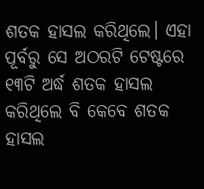ଶତକ ହାସଲ କରିଥିଲେ। ଏହା ପୂର୍ବରୁ ସେ ଅଠରଟି ଟେଷ୍ଟରେ ୧୩ଟି ଅର୍ଦ୍ଧ ଶତକ ହାସଲ କରିଥିଲେ ବି କେବେ ଶତକ ହାସଲ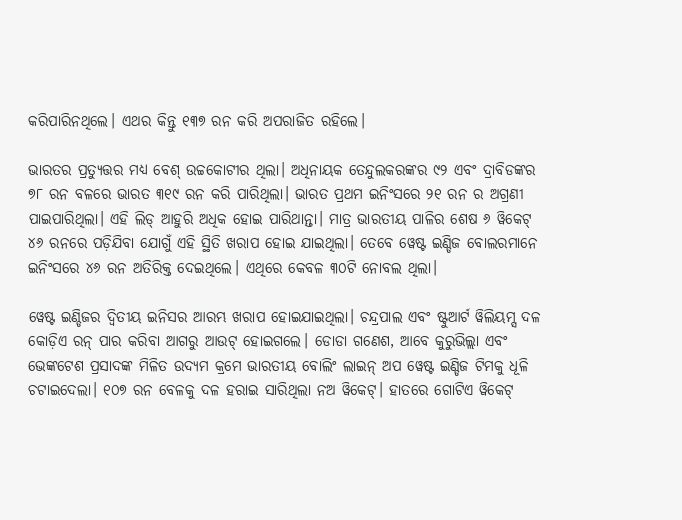କରିପାରିନଥିଲେ। ଏଥର କିନ୍ତୁ ୧୩୭ ରନ କରି ଅପରାଜିତ ରହିଲେ।

ଭାରତର ପ୍ରତ୍ୟୁତ୍ତର ମଧ୍ୟ ବେଶ୍ ଉଚ୍ଚକୋଟୀର ଥିଲା। ଅଧିନାୟକ ତେନ୍ଦୁଲକରଙ୍କର ୯୨ ଏବଂ ଦ୍ରାବିଡଙ୍କର ୭୮ ରନ ବଳରେ ଭାରତ ୩୧୯ ରନ କରି ପାରିଥିଲା। ଭାରତ ପ୍ରଥମ ଇନିଂସରେ ୨୧ ରନ ର ଅଗ୍ରଣୀ ପାଇପାରିଥିଲା। ଏହି ଲିଡ୍ ଆହୁରି ଅଧିକ ହୋଇ ପାରିଥାନ୍ତା। ମାତ୍ର ଭାରତୀୟ ପାଳିର ଶେଷ ୬ ୱିକେଟ୍ ୪୬ ରନରେ ପଡ଼ିଯିବା ଯୋଗୁଁ ଏହି ସ୍ଥିତି ଖରାପ ହୋଇ ଯାଇଥିଲା। ତେବେ ୱେଷ୍ଟ ଇଣ୍ଡିଜ ବୋଲରମାନେ ଇନିଂସରେ ୪୬ ରନ ଅତିରିକ୍ତ ଦେଇଥିଲେ। ଏଥିରେ କେବଳ ୩୦ଟି ନୋବଲ ଥିଲା।

ୱେଷ୍ଟ ଇଣ୍ଡିଜର ଦ୍ୱିତୀୟ ଇନିସର ଆରମ୍ଭ ଖରାପ ହୋଇଯାଇଥିଲା। ଚନ୍ଦ୍ରପାଲ ଏବଂ ଷ୍ଟୁଆର୍ଟ ୱିଲିୟମ୍ସ ଦଳ କୋଡ଼ିଏ ରନ୍ ପାର କରିବା ଆଗରୁ ଆଉଟ୍ ହୋଇଗଲେ। ଡୋଡା ଗଣେଶ, ଆବେ କୁରୁଭିଲ୍ଲା ଏବଂ ଭେଙ୍କଟେଶ ପ୍ରସାଦଙ୍କ ମିଳିତ ଉଦ୍ୟମ କ୍ରମେ ଭାରତୀୟ ବୋଲିଂ ଲାଇନ୍ ଅପ ୱେଷ୍ଟ ଇଣ୍ଡିଜ ଟିମକୁ ଧୂଳି ଚଟାଇଦେଲା। ୧୦୭ ରନ ବେଳକୁ ଦଳ ହରାଇ ସାରିଥିଲା ନଅ ୱିକେଟ୍। ହାତରେ ଗୋଟିଏ ୱିକେଟ୍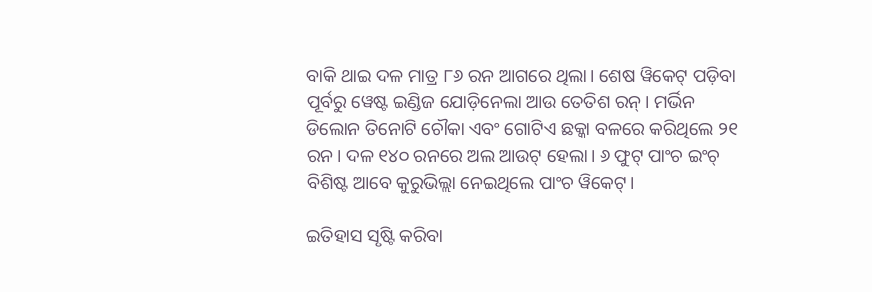ବାକି ଥାଇ ଦଳ ମାତ୍ର ୮୬ ରନ ଆଗରେ ଥିଲା। ଶେଷ ୱିକେଟ୍ ପଡ଼ିବା ପୂର୍ବରୁ ୱେଷ୍ଟ ଇଣ୍ଡିଜ ଯୋଡ଼ିନେଲା ଆଉ ତେତିଶ ରନ୍। ମର୍ଭିନ ଡିଲୋନ ତିନୋଟି ଚୌକା ଏବଂ ଗୋଟିଏ ଛକ୍କା ବଳରେ କରିଥିଲେ ୨୧ ରନ। ଦଳ ୧୪୦ ରନରେ ଅଲ ଆଉଟ୍ ହେଲା। ୬ ଫୁଟ୍ ପାଂଚ ଇଂଚ୍ ବିଶିଷ୍ଟ ଆବେ କୁରୁଭିଲ୍ଲା ନେଇଥିଲେ ପାଂଚ ୱିକେଟ୍।

ଇତିହାସ ସୃଷ୍ଟି କରିବା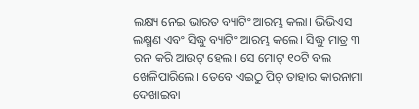ଲକ୍ଷ୍ୟ ନେଇ ଭାରତ ବ୍ୟାଟିଂ ଆରମ୍ଭ କଲା। ଭିଭିଏସ ଲକ୍ଷ୍ମଣ ଏବଂ ସିଦ୍ଧୁ ବ୍ୟାଟିଂ ଆରମ୍ଭ କଲେ। ସିଦ୍ଧୁ ମାତ୍ର ୩ ରନ କରି ଆଉଟ୍ ହେଲ। ସେ ମୋଟ୍ ୧୦ଟି ବଲ ଖେଳିପାରିଲେ। ତେବେ ଏଇଠୁ ପିଚ୍ ତାହାର କାରନାମା ଦେଖାଇବା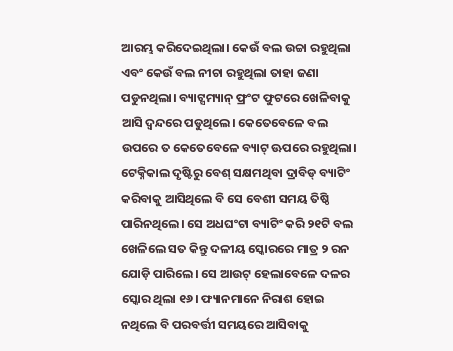ଆରମ୍ଭ କରିଦେଇଥିଲା। କେଉଁ ବଲ ଉଚ୍ଚା ରହୁଥିଲା ଏବଂ କେଉଁ ବଲ ନୀଚା ରହୁଥିଲା ତାହା ଜଣା ପଡୁନଥିଲା। ବ୍ୟାଟ୍ସମ୍ୟାନ୍ ଫ୍ରଂଟ ଫୁଟରେ ଖେଳିବାକୁ ଆସି ଦ୍ୱନ୍ଦରେ ପଡୁଥିଲେ। କେତେବେଳେ ବଲ ଉପରେ ତ କେତେବେଳେ ବ୍ୟାଟ୍ ଊପରେ ରହୁଥିଲା। ଟେକ୍ନିକାଲ ଦୃଷ୍ଟିରୁ ବେଶ୍ ସକ୍ଷମଥିବା ଦ୍ରାବିଡ୍ ବ୍ୟାଟିଂ କରିବାକୁ ଆସିଥିଲେ ବି ସେ ବେଶୀ ସମୟ ତିଷ୍ଠି ପାରିନଥିଲେ। ସେ ଅଧଘଂଟା ବ୍ୟାଟିଂ କରି ୨୧ଟି ବଲ ଖେଳିଲେ ସତ କିନ୍ତୁ ଦଳୀୟ ସ୍କୋରରେ ମାତ୍ର ୨ ରନ ଯୋଡ଼ି ପାରିଲେ। ସେ ଆଉଟ୍ ହେଲାବେଳେ ଦଳର ସ୍କୋର ଥିଲା ୧୬। ଫ୍ୟାନମାନେ ନିରାଶ ହୋଇ ନଥିଲେ ବି ପରବର୍ତ୍ତୀ ସମୟରେ ଆସିବାକୁ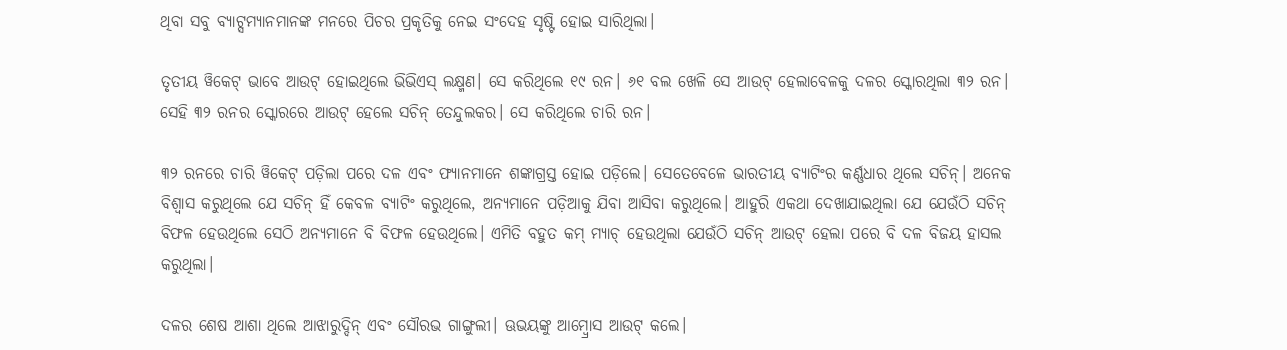ଥିବା ସବୁ ବ୍ୟାଟ୍ସମ୍ୟାନମାନଙ୍କ ମନରେ ପିଚର ପ୍ରକୃତିକୁ ନେଇ ସଂଦେହ ସୃଷ୍ଟି ହୋଇ ସାରିଥିଲା।

ତୃତୀୟ ୱିକେଟ୍ ଭାବେ ଆଉଟ୍ ହୋଇଥିଲେ ଭିଭିଏସ୍ ଲକ୍ଷ୍ମଣ। ସେ କରିଥିଲେ ୧୯ ରନ। ୬୧ ବଲ ଖେଳି ସେ ଆଉଟ୍ ହେଲାବେଳକୁ ଦଳର ସ୍କୋରଥିଲା ୩୨ ରନ। ସେହି ୩୨ ରନର ସ୍କୋରରେ ଆଉଟ୍ ହେଲେ ସଚିନ୍ ତେନ୍ଦୁଲକର। ସେ କରିଥିଲେ ଚାରି ରନ।

୩୨ ରନରେ ଚାରି ୱିକେଟ୍ ପଡ଼ିଲା ପରେ ଦଳ ଏବଂ ଫ୍ୟାନମାନେ ଶଙ୍କାଗ୍ରସ୍ତ ହୋଇ ପଡ଼ିଲେ। ସେତେବେଳେ ଭାରତୀୟ ବ୍ୟାଟିଂର କର୍ଣ୍ଣଧାର ଥିଲେ ସଚିନ୍। ଅନେକ ବିଶ୍ୱାସ କରୁଥିଲେ ଯେ ସଚିନ୍ ହିଁ କେବଳ ବ୍ୟାଟିଂ କରୁଥିଲେ, ଅନ୍ୟମାନେ ପଡ଼ିଆକୁ ଯିବା ଆସିବା କରୁଥିଲେ। ଆହୁରି ଏକଥା ଦେଖାଯାଇଥିଲା ଯେ ଯେଉଁଠି ସଚିନ୍ ବିଫଳ ହେଉଥିଲେ ସେଠି ଅନ୍ୟମାନେ ବି ବିଫଳ ହେଉଥିଲେ। ଏମିତି ବହୁତ କମ୍ ମ୍ୟାଚ୍ ହେଉଥିଲା ଯେଉଁଠି ସଚିନ୍ ଆଉଟ୍ ହେଲା ପରେ ବି ଦଳ ବିଜୟ ହାସଲ କରୁଥିଲା।

ଦଳର ଶେଷ ଆଶା ଥିଲେ ଆଝାରୁଦ୍ଦିନ୍ ଏବଂ ସୌରଭ ଗାଙ୍ଗୁଲୀ। ଊଭୟଙ୍କୁ ଆମ୍ବ୍ରୋସ ଆଉଟ୍ କଲେ।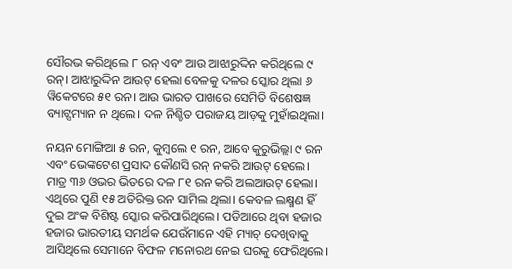ସୌରଭ କରିଥିଲେ ୮ ରନ୍ ଏବଂ ଆଉ ଆଝାରୁଦ୍ଦିନ କରିଥିଲେ ୯ ରନ୍। ଆଝାରୁଦ୍ଦିନ ଆଉଟ୍ ହେଲା ବେଳକୁ ଦଳର ସ୍କୋର ଥିଲା ୬ ୱିକେଟରେ ୫୧ ରନ। ଆଉ ଭାରତ ପାଖରେ ସେମିତି ବିଶେଷଜ୍ଞ ବ୍ୟାଟ୍ସମ୍ୟାନ ନ ଥିଲେ। ଦଳ ନିଶ୍ଚିତ ପରାଜୟ ଆଡ଼କୁ ମୁହାଁଇଥିଲା।

ନୟନ ମୋଙ୍ଗିଆ ୫ ରନ, କୁମ୍ବଲେ ୧ ରନ, ଆବେ କୁରୁଭିଲ୍ଲା ୯ ରନ ଏବଂ ଭେଙ୍କଟେଶ ପ୍ରସାଦ କୌଣସି ରନ୍ ନକରି ଆଉଟ୍ ହେଲେ। ମାତ୍ର ୩୬ ଓଭର ଭିତରେ ଦଳ ୮୧ ରନ କରି ଅଲଆଉଟ୍ ହେଲା। ଏଥିରେ ପୁଣି ୧୫ ଅତିରିକ୍ତ ରନ ସାମିଲ ଥିଲା। କେବଳ ଲକ୍ଷ୍ମଣ ହିଁ ଦୁଇ ଅଂକ ବିଶିଷ୍ଟ ସ୍କୋର କରିପାରିଥିଲେ। ପଡିଆରେ ଥିବା ହଜାର ହଜାର ଭାରତୀୟ ସମର୍ଥକ ଯେଉଁମାନେ ଏହି ମ୍ୟାଚ୍ ଦେଖିବାକୁ ଆସିଥିଲେ ସେମାନେ ବିଫଳ ମନୋରଥ ନେଇ ଘରକୁ ଫେରିଥିଲେ।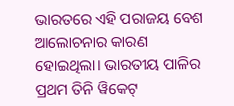ଭାରତରେ ଏହି ପରାଜୟ ବେଶ ଆଲୋଚନାର କାରଣ ହୋଇଥିଲା। ଭାରତୀୟ ପାଳିର ପ୍ରଥମ ତିନି ୱିକେଟ୍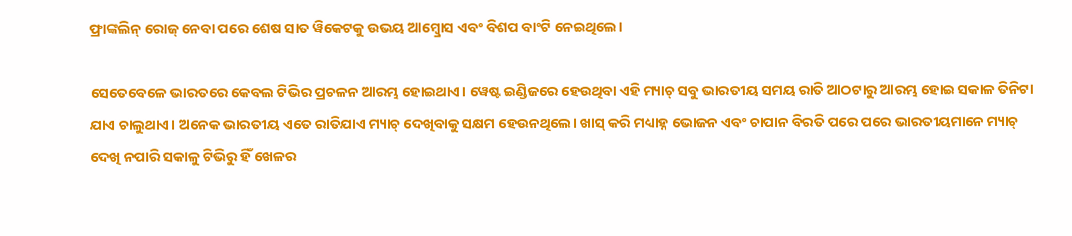ଫ୍ରାଙ୍କଲିନ୍ ରୋଜ୍ ନେବା ପରେ ଶେଷ ସାତ ୱିକେଟକୁ ଉଭୟ ଆମ୍ବ୍ରୋସ ଏବଂ ବିଶପ ବାଂଟି ନେଇଥିଲେ।

ସେତେବେଳେ ଭାରତରେ କେବଲ ଟିଭିର ପ୍ରଚଳନ ଆରମ୍ଭ ହୋଇଥାଏ। ୱେଷ୍ଟ ଇଣ୍ଡିଜରେ ହେଉଥିବା ଏହି ମ୍ୟାଚ୍ ସବୁ ଭାରତୀୟ ସମୟ ରାତି ଆଠଟାରୁ ଆରମ୍ଭ ହୋଇ ସକାଳ ତିନିଟା ଯାଏ ଚାଲୁଥାଏ। ଅନେକ ଭାରତୀୟ ଏତେ ରାତିଯାଏ ମ୍ୟାଚ୍ ଦେଖିବାକୁ ସକ୍ଷମ ହେଉନଥିଲେ। ଖାସ୍ କରି ମଧ୍ୟାହ୍ନ ଭୋଜନ ଏବଂ ଚାପାନ ବିରତି ପରେ ପରେ ଭାରତୀୟମାନେ ମ୍ୟାଚ୍ ଦେଖି ନପାରି ସକାଳୁ ଟିଭିରୁ ହିଁ ଖେଳର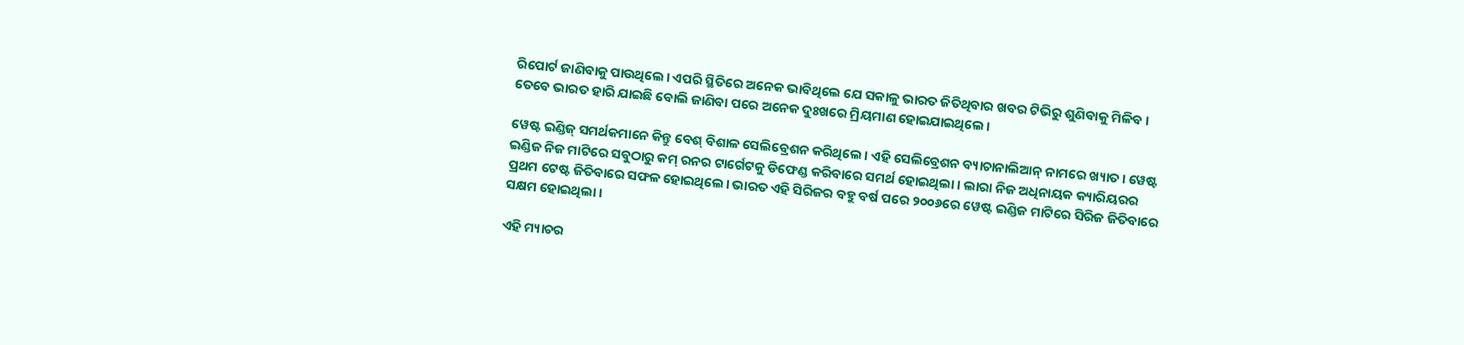ରିପୋର୍ଟ ଜାଣିବାକୁ ପାଉଥିଲେ। ଏପରି ସ୍ଥିତିରେ ଅନେକ ଭାବିଥିଲେ ଯେ ସକାଳୁ ଭାରତ ଜିତିଥିବାର ଖବର ଟିଭିରୁ ଶୁଣିବାକୁ ମିଳିବ। ତେବେ ଭାରତ ହାରି ଯାଇଛି ବୋଲି ଜାଣିବା ପରେ ଅନେକ ଦୁଃଖରେ ମ୍ରିୟମାଣ ହୋଇଯାଇଥିଲେ।

ୱେଷ୍ଟ ଇଣ୍ଡିଜ୍ ସମର୍ଥକମାନେ କିନ୍ତୁ ବେଶ୍ ବିଶାଳ ସେଲିବ୍ରେଶନ କରିଥିଲେ। ଏହି ସେଲିବ୍ରେଶନ ବ୍ୟାଚାନାଲିଆନ୍ ନାମରେ ଖ୍ୟାତ। ୱେଷ୍ଟ ଇଣ୍ଡିଜ ନିଜ ମାଟିରେ ସବୁଠାରୁ କମ୍ ରନର ଟାର୍ଗେଟକୁ ଡିଫେଣ୍ଡ କରିବାରେ ସମର୍ଥ ହୋଇଥିଲା। ଲାରା ନିଜ ଅଧିନାୟକ କ୍ୟାରିୟରର ପ୍ରଥମ ଟେଷ୍ଟ ଜିତିବାରେ ସଫଳ ହୋଇଥିଲେ। ଭାରତ ଏହି ସିରିଜର ବହୁ ବର୍ଷ ପରେ ୨୦୦୬ରେ ୱେଷ୍ଟ ଇଣ୍ଡିଜ ମାଟିରେ ସିରିଜ ଜିତିବାରେ ସକ୍ଷମ ହୋଇଥିଲା।

ଏହି ମ୍ୟାଚର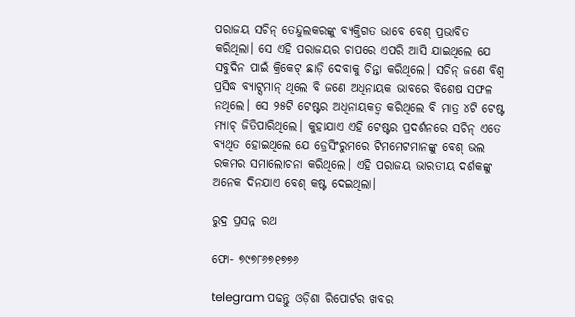ପରାଜୟ ସଚିନ୍ ତେନ୍ଦୁଲକରଙ୍କୁ ବ୍ୟକ୍ତିଗତ ଭାବେ ବେଶ୍ ପ୍ରଭାବିତ କରିଥିଲା। ସେ ଏହି ପରାଜୟର ଚାପରେ ଏପରି ଆସି ଯାଇଥିଲେ ଯେ ସବୁଦିନ ପାଇଁ କ୍ରିକେଟ୍ ଛାଡ଼ି ଦେବାକୁ ଚିନ୍ତା କରିଥିଲେ। ସଚିନ୍ ଜଣେ ବିଶ୍ୱ ପ୍ରସିଦ୍ଧ ବ୍ୟାଟ୍ସମାନ୍ ଥିଲେ ବି ଜଣେ ଅଧିନାୟକ ଭାବରେ ବିଶେଷ ସଫଳ ନଥିଲେ। ସେ ୨୫ଟି ଟେଷ୍ଟର ଅଧିନାୟକତ୍ୱ କରିଥିଲେ ବି ମାତ୍ର ୪ଟି ଟେଷ୍ଟ ମ୍ୟାଚ୍ ଜିତିପାରିଥିଲେ। କୁହାଯାଏ ଏହି ଟେଷ୍ଟର ପ୍ରଦର୍ଶନରେ ସଚିନ୍ ଏତେ ବ୍ୟଥିତ ହୋଇଥିଲେ ଯେ ଡ୍ରେସିଂରୁମରେ ଟିମମେଟମାନଙ୍କୁ ବେଶ୍ ଭଲ ରକମର ସମାଲୋଚନା କରିଥିଲେ। ଏହି ପରାଜୟ ଭାରତୀୟ ଦର୍ଶକଙ୍କୁ ଅନେକ ଦିନଯାଏ ବେଶ୍ କଷ୍ଟ ଦେଇଥିଲା।

ରୁଦ୍ର ପ୍ରସନ୍ନ ରଥ

ଫୋ- ୭୯୭୮୬୭୧୭୭୬

telegram ପଢନ୍ତୁ ଓଡ଼ିଶା ରିପୋର୍ଟର ଖବର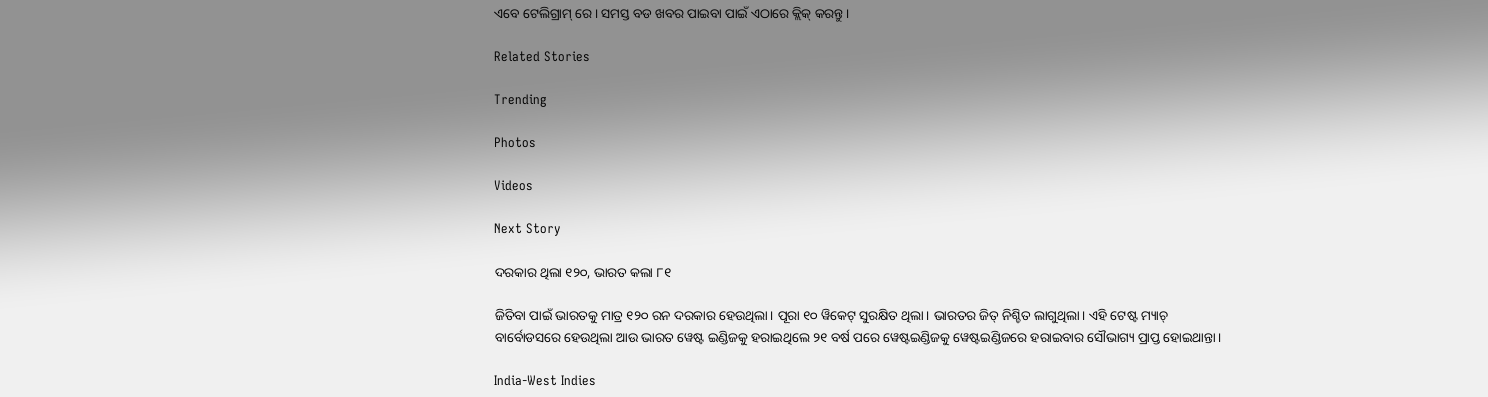ଏବେ ଟେଲିଗ୍ରାମ୍ ରେ। ସମସ୍ତ ବଡ ଖବର ପାଇବା ପାଇଁ ଏଠାରେ କ୍ଲିକ୍ କରନ୍ତୁ।

Related Stories

Trending

Photos

Videos

Next Story

ଦରକାର ଥିଲା ୧୨୦, ଭାରତ କଲା ୮୧

ଜିତିବା ପାଇଁ ଭାରତକୁ ମାତ୍ର ୧୨୦ ରନ ଦରକାର ହେଉଥିଲା। ପୂରା ୧୦ ୱିକେଟ୍ ସୁରକ୍ଷିତ ଥିଲା। ଭାରତର ଜିତ୍ ନିଶ୍ଚିତ ଲାଗୁଥିଲା। ଏହି ଟେଷ୍ଟ ମ୍ୟାଚ୍ ବାର୍ବୋଡସରେ ହେଉଥିଲା ଆଉ ଭାରତ ୱେଷ୍ଟ ଇଣ୍ଡିଜକୁ ହରାଇଥିଲେ ୨୧ ବର୍ଷ ପରେ ୱେଷ୍ଟଇଣ୍ଡିଜକୁ ୱେଷ୍ଟଇଣ୍ଡିଜରେ ହରାଇବାର ସୌଭାଗ୍ୟ ପ୍ରାପ୍ତ ହୋଇଥାନ୍ତା।

India-West Indies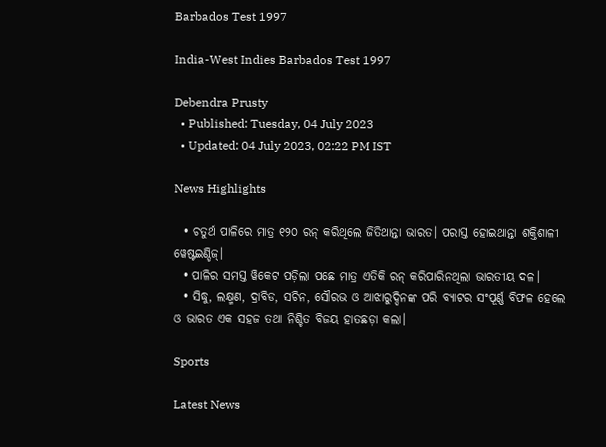Barbados Test 1997

India-West Indies Barbados Test 1997

Debendra Prusty
  • Published: Tuesday, 04 July 2023
  • Updated: 04 July 2023, 02:22 PM IST

News Highlights

  • ଚତୁର୍ଥ ପାଳିରେ ମାତ୍ର ୧୨୦ ରନ୍‌ କରିଥିଲେ ଜିତିଥାନ୍ତା ଭାରତ। ପରାସ୍ତ ହୋଇଥାନ୍ତା ଶକ୍ତିଶାଳୀ ୱେଷ୍ଟଇଣ୍ଡିଜ୍‌।
  • ପାଳିର ସମସ୍ତ ୱିକେଟ ପଡ଼ିଲା ପଛେ ମାତ୍ର ଏତିକି ରନ୍‌ କରିପାରିନଥିଲା ଭାରତୀୟ ଦଳ।
  • ସିଦ୍ଧୁ, ଲକ୍ଷ୍ମଣ, ଦ୍ରାବିଡ, ସଚିନ, ସୌରଭ ଓ ଆଝାରୁଦ୍ଦିନଙ୍କ ପରି ବ୍ୟାଟର ସଂପୂର୍ଣ୍ଣ ବିଫଳ ହେଲେ ଓ ଭାରତ ଏକ ସହଜ ତଥା ନିଶ୍ଚିତ ବିଜୟ ହାତଛଡ଼ା କଲା।

Sports

Latest News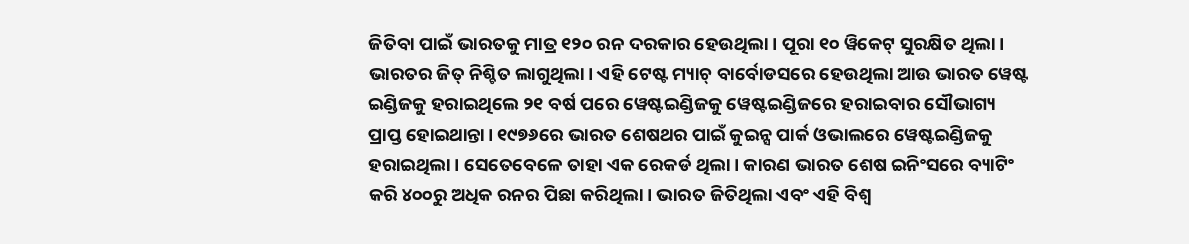ଜିତିବା ପାଇଁ ଭାରତକୁ ମାତ୍ର ୧୨୦ ରନ ଦରକାର ହେଉଥିଲା। ପୂରା ୧୦ ୱିକେଟ୍ ସୁରକ୍ଷିତ ଥିଲା। ଭାରତର ଜିତ୍ ନିଶ୍ଚିତ ଲାଗୁଥିଲା। ଏହି ଟେଷ୍ଟ ମ୍ୟାଚ୍ ବାର୍ବୋଡସରେ ହେଉଥିଲା ଆଉ ଭାରତ ୱେଷ୍ଟ ଇଣ୍ଡିଜକୁ ହରାଇଥିଲେ ୨୧ ବର୍ଷ ପରେ ୱେଷ୍ଟଇଣ୍ଡିଜକୁ ୱେଷ୍ଟଇଣ୍ଡିଜରେ ହରାଇବାର ସୌଭାଗ୍ୟ ପ୍ରାପ୍ତ ହୋଇଥାନ୍ତା। ୧୯୭୬ରେ ଭାରତ ଶେଷଥର ପାଇଁ କୁଇନ୍ସ ପାର୍କ ଓଭାଲରେ ୱେଷ୍ଟଇଣ୍ଡିଜକୁ ହରାଇଥିଲା। ସେତେବେଳେ ତାହା ଏକ ରେକର୍ଡ ଥିଲା। କାରଣ ଭାରତ ଶେଷ ଇନିଂସରେ ବ୍ୟାଟିଂ କରି ୪୦୦ରୁ ଅଧିକ ରନର ପିଛା କରିଥିଲା। ଭାରତ ଜିତିଥିଲା ଏବଂ ଏହି ବିଶ୍ୱ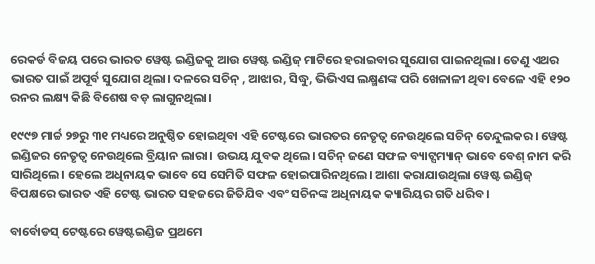ରେକର୍ଡ ବିଜୟ ପରେ ଭାରତ ୱେଷ୍ଟ ଇଣ୍ଡିଜକୁ ଆଉ ୱେଷ୍ଟ ଇଣ୍ଡିଜ୍ ମାଟିରେ ହରାଇବାର ସୁଯୋଗ ପାଇନଥିଲା। ତେଣୁ ଏଥର ଭାରତ ପାଇଁ ଅପୂର୍ବ ସୁଯୋଗ ଥିଲା। ଦଳରେ ସଚିନ୍ , ଆଝାର, ସିଦ୍ଧୁ, ଭିଭିଏସ ଲକ୍ଷ୍ମଣଙ୍କ ପରି ଖେଳାଳୀ ଥିବା ବେଳେ ଏହି ୧୨୦ ରନର ଲକ୍ଷ୍ୟ କିଛି ବିଶେଷ ବଡ଼ ଲାଗୁନଥିଲା।

୧୯୯୭ ମାର୍ଚ୍ଚ ୨୭ରୁ ୩୧ ମଧ୍ୟରେ ଅନୁଷ୍ଠିତ ହୋଇଥିବା ଏହି ଟେଷ୍ଟରେ ଭାରତର ନେତୃତ୍ୱ ନେଉଥିଲେ ସଚିନ୍ ତେନ୍ଦୁଲକର। ୱେଷ୍ଟ ଇଣ୍ଡିଜର ନେତୃତ୍ୱ ନେଉଥିଲେ ବ୍ରିୟାନ ଲାରା। ଉଭୟ ଯୁବକ ଥିଲେ। ସଚିନ୍ ଜଣେ ସଫଳ ବ୍ୟାଟ୍ସମ୍ୟାନ୍ ଭାବେ ବେଶ୍ ନାମ କରି ସାରିଥିଲେ। ହେଲେ ଅଧିନାୟକ ଭାବେ ସେ ସେମିତି ସଫଳ ହୋଇପାରିନଥିଲେ। ଆଶା କରାଯାଉଥିଲା ୱେଷ୍ଟ ଇଣ୍ଡିଜ୍ ବିପକ୍ଷରେ ଭାରତ ଏହି ଟେଷ୍ଟ ଭାରତ ସହଜରେ ଜିତିଯିବ ଏବଂ ସଚିନଙ୍କ ଅଧିନାୟକ କ୍ୟାରିୟର ଗତି ଧରିବ।

ବାର୍ବୋଡସ୍ ଟେଷ୍ଟରେ ୱେଷ୍ଟଇଣ୍ଡିଜ ପ୍ରଥମେ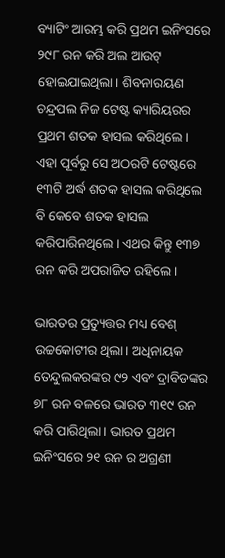ବ୍ୟାଟିଂ ଆରମ୍ଭ କରି ପ୍ରଥମ ଇନିଂସରେ ୨୯୮ ରନ କରି ଅଲ ଆଉଟ୍ ହୋଇଯାଇଥିଲା। ଶିବନାରୟଣ ଚନ୍ଦ୍ରପଲ ନିଜ ଟେଷ୍ଟ କ୍ୟାରିୟରର ପ୍ରଥମ ଶତକ ହାସଲ କରିଥିଲେ। ଏହା ପୂର୍ବରୁ ସେ ଅଠରଟି ଟେଷ୍ଟରେ ୧୩ଟି ଅର୍ଦ୍ଧ ଶତକ ହାସଲ କରିଥିଲେ ବି କେବେ ଶତକ ହାସଲ କରିପାରିନଥିଲେ। ଏଥର କିନ୍ତୁ ୧୩୭ ରନ କରି ଅପରାଜିତ ରହିଲେ।

ଭାରତର ପ୍ରତ୍ୟୁତ୍ତର ମଧ୍ୟ ବେଶ୍ ଉଚ୍ଚକୋଟୀର ଥିଲା। ଅଧିନାୟକ ତେନ୍ଦୁଲକରଙ୍କର ୯୨ ଏବଂ ଦ୍ରାବିଡଙ୍କର ୭୮ ରନ ବଳରେ ଭାରତ ୩୧୯ ରନ କରି ପାରିଥିଲା। ଭାରତ ପ୍ରଥମ ଇନିଂସରେ ୨୧ ରନ ର ଅଗ୍ରଣୀ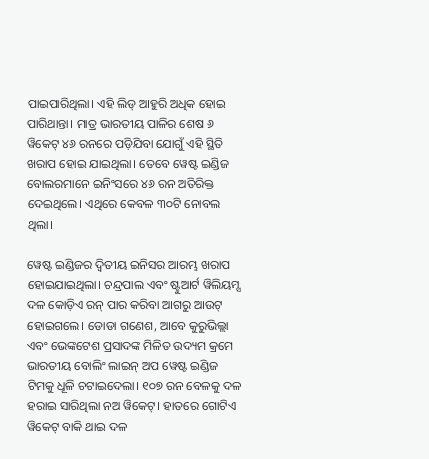ପାଇପାରିଥିଲା। ଏହି ଲିଡ୍ ଆହୁରି ଅଧିକ ହୋଇ ପାରିଥାନ୍ତା। ମାତ୍ର ଭାରତୀୟ ପାଳିର ଶେଷ ୬ ୱିକେଟ୍ ୪୬ ରନରେ ପଡ଼ିଯିବା ଯୋଗୁଁ ଏହି ସ୍ଥିତି ଖରାପ ହୋଇ ଯାଇଥିଲା। ତେବେ ୱେଷ୍ଟ ଇଣ୍ଡିଜ ବୋଲରମାନେ ଇନିଂସରେ ୪୬ ରନ ଅତିରିକ୍ତ ଦେଇଥିଲେ। ଏଥିରେ କେବଳ ୩୦ଟି ନୋବଲ ଥିଲା।

ୱେଷ୍ଟ ଇଣ୍ଡିଜର ଦ୍ୱିତୀୟ ଇନିସର ଆରମ୍ଭ ଖରାପ ହୋଇଯାଇଥିଲା। ଚନ୍ଦ୍ରପାଲ ଏବଂ ଷ୍ଟୁଆର୍ଟ ୱିଲିୟମ୍ସ ଦଳ କୋଡ଼ିଏ ରନ୍ ପାର କରିବା ଆଗରୁ ଆଉଟ୍ ହୋଇଗଲେ। ଡୋଡା ଗଣେଶ, ଆବେ କୁରୁଭିଲ୍ଲା ଏବଂ ଭେଙ୍କଟେଶ ପ୍ରସାଦଙ୍କ ମିଳିତ ଉଦ୍ୟମ କ୍ରମେ ଭାରତୀୟ ବୋଲିଂ ଲାଇନ୍ ଅପ ୱେଷ୍ଟ ଇଣ୍ଡିଜ ଟିମକୁ ଧୂଳି ଚଟାଇଦେଲା। ୧୦୭ ରନ ବେଳକୁ ଦଳ ହରାଇ ସାରିଥିଲା ନଅ ୱିକେଟ୍। ହାତରେ ଗୋଟିଏ ୱିକେଟ୍ ବାକି ଥାଇ ଦଳ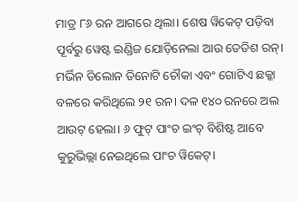ମାତ୍ର ୮୬ ରନ ଆଗରେ ଥିଲା। ଶେଷ ୱିକେଟ୍ ପଡ଼ିବା ପୂର୍ବରୁ ୱେଷ୍ଟ ଇଣ୍ଡିଜ ଯୋଡ଼ିନେଲା ଆଉ ତେତିଶ ରନ୍। ମର୍ଭିନ ଡିଲୋନ ତିନୋଟି ଚୌକା ଏବଂ ଗୋଟିଏ ଛକ୍କା ବଳରେ କରିଥିଲେ ୨୧ ରନ। ଦଳ ୧୪୦ ରନରେ ଅଲ ଆଉଟ୍ ହେଲା। ୬ ଫୁଟ୍ ପାଂଚ ଇଂଚ୍ ବିଶିଷ୍ଟ ଆବେ କୁରୁଭିଲ୍ଲା ନେଇଥିଲେ ପାଂଚ ୱିକେଟ୍।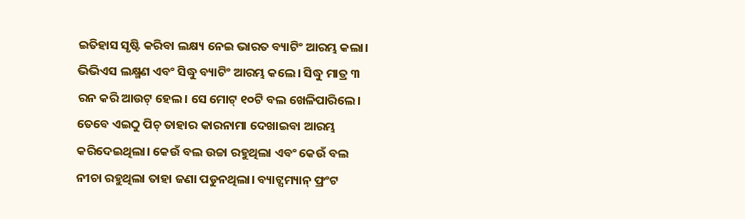ଇତିହାସ ସୃଷ୍ଟି କରିବା ଲକ୍ଷ୍ୟ ନେଇ ଭାରତ ବ୍ୟାଟିଂ ଆରମ୍ଭ କଲା। ଭିଭିଏସ ଲକ୍ଷ୍ମଣ ଏବଂ ସିଦ୍ଧୁ ବ୍ୟାଟିଂ ଆରମ୍ଭ କଲେ। ସିଦ୍ଧୁ ମାତ୍ର ୩ ରନ କରି ଆଉଟ୍ ହେଲ। ସେ ମୋଟ୍ ୧୦ଟି ବଲ ଖେଳିପାରିଲେ। ତେବେ ଏଇଠୁ ପିଚ୍ ତାହାର କାରନାମା ଦେଖାଇବା ଆରମ୍ଭ କରିଦେଇଥିଲା। କେଉଁ ବଲ ଉଚ୍ଚା ରହୁଥିଲା ଏବଂ କେଉଁ ବଲ ନୀଚା ରହୁଥିଲା ତାହା ଜଣା ପଡୁନଥିଲା। ବ୍ୟାଟ୍ସମ୍ୟାନ୍ ଫ୍ରଂଟ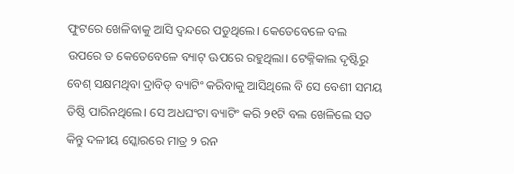ଫୁଟରେ ଖେଳିବାକୁ ଆସି ଦ୍ୱନ୍ଦରେ ପଡୁଥିଲେ। କେତେବେଳେ ବଲ ଉପରେ ତ କେତେବେଳେ ବ୍ୟାଟ୍ ଊପରେ ରହୁଥିଲା। ଟେକ୍ନିକାଲ ଦୃଷ୍ଟିରୁ ବେଶ୍ ସକ୍ଷମଥିବା ଦ୍ରାବିଡ୍ ବ୍ୟାଟିଂ କରିବାକୁ ଆସିଥିଲେ ବି ସେ ବେଶୀ ସମୟ ତିଷ୍ଠି ପାରିନଥିଲେ। ସେ ଅଧଘଂଟା ବ୍ୟାଟିଂ କରି ୨୧ଟି ବଲ ଖେଳିଲେ ସତ କିନ୍ତୁ ଦଳୀୟ ସ୍କୋରରେ ମାତ୍ର ୨ ରନ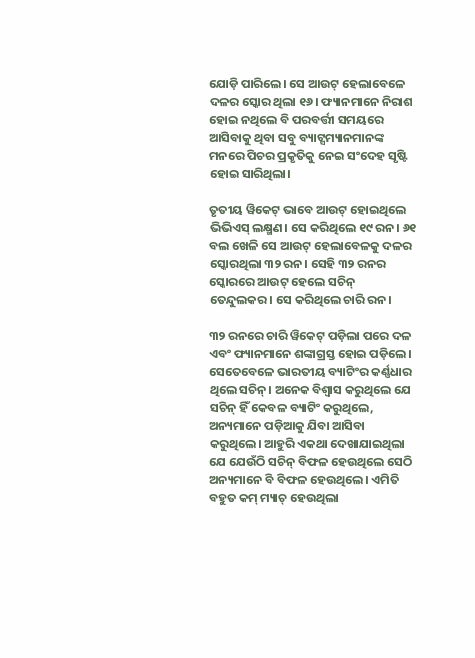ଯୋଡ଼ି ପାରିଲେ। ସେ ଆଉଟ୍ ହେଲାବେଳେ ଦଳର ସ୍କୋର ଥିଲା ୧୬। ଫ୍ୟାନମାନେ ନିରାଶ ହୋଇ ନଥିଲେ ବି ପରବର୍ତ୍ତୀ ସମୟରେ ଆସିବାକୁ ଥିବା ସବୁ ବ୍ୟାଟ୍ସମ୍ୟାନମାନଙ୍କ ମନରେ ପିଚର ପ୍ରକୃତିକୁ ନେଇ ସଂଦେହ ସୃଷ୍ଟି ହୋଇ ସାରିଥିଲା।

ତୃତୀୟ ୱିକେଟ୍ ଭାବେ ଆଉଟ୍ ହୋଇଥିଲେ ଭିଭିଏସ୍ ଲକ୍ଷ୍ମଣ। ସେ କରିଥିଲେ ୧୯ ରନ। ୬୧ ବଲ ଖେଳି ସେ ଆଉଟ୍ ହେଲାବେଳକୁ ଦଳର ସ୍କୋରଥିଲା ୩୨ ରନ। ସେହି ୩୨ ରନର ସ୍କୋରରେ ଆଉଟ୍ ହେଲେ ସଚିନ୍ ତେନ୍ଦୁଲକର। ସେ କରିଥିଲେ ଚାରି ରନ।

୩୨ ରନରେ ଚାରି ୱିକେଟ୍ ପଡ଼ିଲା ପରେ ଦଳ ଏବଂ ଫ୍ୟାନମାନେ ଶଙ୍କାଗ୍ରସ୍ତ ହୋଇ ପଡ଼ିଲେ। ସେତେବେଳେ ଭାରତୀୟ ବ୍ୟାଟିଂର କର୍ଣ୍ଣଧାର ଥିଲେ ସଚିନ୍। ଅନେକ ବିଶ୍ୱାସ କରୁଥିଲେ ଯେ ସଚିନ୍ ହିଁ କେବଳ ବ୍ୟାଟିଂ କରୁଥିଲେ, ଅନ୍ୟମାନେ ପଡ଼ିଆକୁ ଯିବା ଆସିବା କରୁଥିଲେ। ଆହୁରି ଏକଥା ଦେଖାଯାଇଥିଲା ଯେ ଯେଉଁଠି ସଚିନ୍ ବିଫଳ ହେଉଥିଲେ ସେଠି ଅନ୍ୟମାନେ ବି ବିଫଳ ହେଉଥିଲେ। ଏମିତି ବହୁତ କମ୍ ମ୍ୟାଚ୍ ହେଉଥିଲା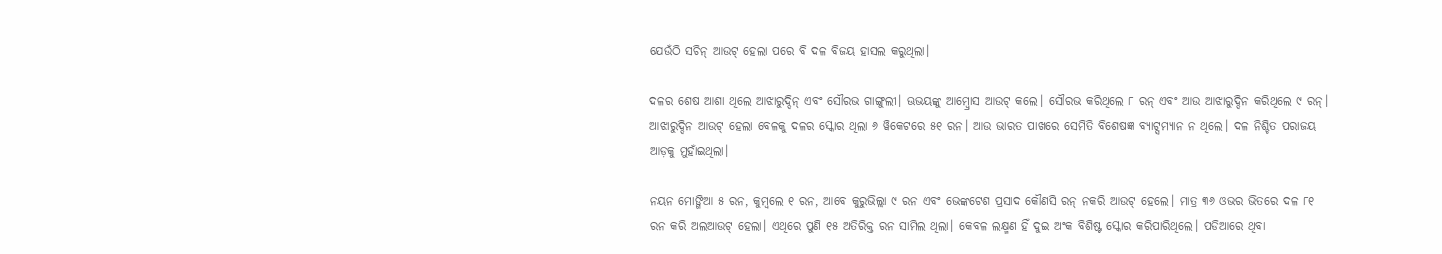ଯେଉଁଠି ସଚିନ୍ ଆଉଟ୍ ହେଲା ପରେ ବି ଦଳ ବିଜୟ ହାସଲ କରୁଥିଲା।

ଦଳର ଶେଷ ଆଶା ଥିଲେ ଆଝାରୁଦ୍ଦିନ୍ ଏବଂ ସୌରଭ ଗାଙ୍ଗୁଲୀ। ଊଭୟଙ୍କୁ ଆମ୍ବ୍ରୋସ ଆଉଟ୍ କଲେ। ସୌରଭ କରିଥିଲେ ୮ ରନ୍ ଏବଂ ଆଉ ଆଝାରୁଦ୍ଦିନ କରିଥିଲେ ୯ ରନ୍। ଆଝାରୁଦ୍ଦିନ ଆଉଟ୍ ହେଲା ବେଳକୁ ଦଳର ସ୍କୋର ଥିଲା ୬ ୱିକେଟରେ ୫୧ ରନ। ଆଉ ଭାରତ ପାଖରେ ସେମିତି ବିଶେଷଜ୍ଞ ବ୍ୟାଟ୍ସମ୍ୟାନ ନ ଥିଲେ। ଦଳ ନିଶ୍ଚିତ ପରାଜୟ ଆଡ଼କୁ ମୁହାଁଇଥିଲା।

ନୟନ ମୋଙ୍ଗିଆ ୫ ରନ, କୁମ୍ବଲେ ୧ ରନ, ଆବେ କୁରୁଭିଲ୍ଲା ୯ ରନ ଏବଂ ଭେଙ୍କଟେଶ ପ୍ରସାଦ କୌଣସି ରନ୍ ନକରି ଆଉଟ୍ ହେଲେ। ମାତ୍ର ୩୬ ଓଭର ଭିତରେ ଦଳ ୮୧ ରନ କରି ଅଲଆଉଟ୍ ହେଲା। ଏଥିରେ ପୁଣି ୧୫ ଅତିରିକ୍ତ ରନ ସାମିଲ ଥିଲା। କେବଳ ଲକ୍ଷ୍ମଣ ହିଁ ଦୁଇ ଅଂକ ବିଶିଷ୍ଟ ସ୍କୋର କରିପାରିଥିଲେ। ପଡିଆରେ ଥିବା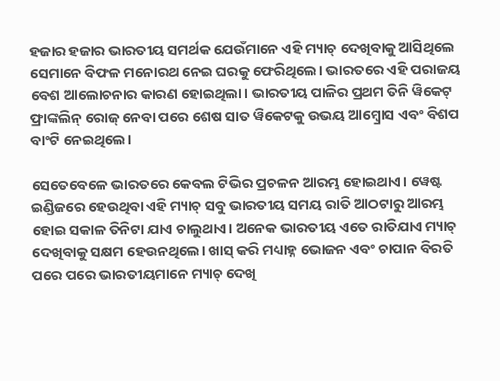ହଜାର ହଜାର ଭାରତୀୟ ସମର୍ଥକ ଯେଉଁମାନେ ଏହି ମ୍ୟାଚ୍ ଦେଖିବାକୁ ଆସିଥିଲେ ସେମାନେ ବିଫଳ ମନୋରଥ ନେଇ ଘରକୁ ଫେରିଥିଲେ। ଭାରତରେ ଏହି ପରାଜୟ ବେଶ ଆଲୋଚନାର କାରଣ ହୋଇଥିଲା। ଭାରତୀୟ ପାଳିର ପ୍ରଥମ ତିନି ୱିକେଟ୍ ଫ୍ରାଙ୍କଲିନ୍ ରୋଜ୍ ନେବା ପରେ ଶେଷ ସାତ ୱିକେଟକୁ ଉଭୟ ଆମ୍ବ୍ରୋସ ଏବଂ ବିଶପ ବାଂଟି ନେଇଥିଲେ।

ସେତେବେଳେ ଭାରତରେ କେବଲ ଟିଭିର ପ୍ରଚଳନ ଆରମ୍ଭ ହୋଇଥାଏ। ୱେଷ୍ଟ ଇଣ୍ଡିଜରେ ହେଉଥିବା ଏହି ମ୍ୟାଚ୍ ସବୁ ଭାରତୀୟ ସମୟ ରାତି ଆଠଟାରୁ ଆରମ୍ଭ ହୋଇ ସକାଳ ତିନିଟା ଯାଏ ଚାଲୁଥାଏ। ଅନେକ ଭାରତୀୟ ଏତେ ରାତିଯାଏ ମ୍ୟାଚ୍ ଦେଖିବାକୁ ସକ୍ଷମ ହେଉନଥିଲେ। ଖାସ୍ କରି ମଧ୍ୟାହ୍ନ ଭୋଜନ ଏବଂ ଚାପାନ ବିରତି ପରେ ପରେ ଭାରତୀୟମାନେ ମ୍ୟାଚ୍ ଦେଖି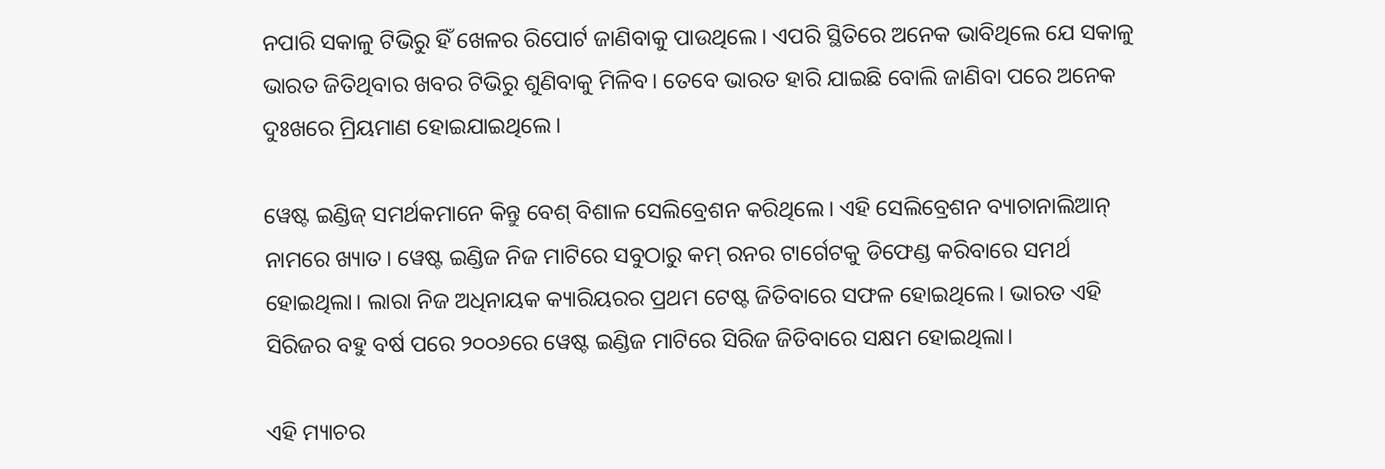ନପାରି ସକାଳୁ ଟିଭିରୁ ହିଁ ଖେଳର ରିପୋର୍ଟ ଜାଣିବାକୁ ପାଉଥିଲେ। ଏପରି ସ୍ଥିତିରେ ଅନେକ ଭାବିଥିଲେ ଯେ ସକାଳୁ ଭାରତ ଜିତିଥିବାର ଖବର ଟିଭିରୁ ଶୁଣିବାକୁ ମିଳିବ। ତେବେ ଭାରତ ହାରି ଯାଇଛି ବୋଲି ଜାଣିବା ପରେ ଅନେକ ଦୁଃଖରେ ମ୍ରିୟମାଣ ହୋଇଯାଇଥିଲେ।

ୱେଷ୍ଟ ଇଣ୍ଡିଜ୍ ସମର୍ଥକମାନେ କିନ୍ତୁ ବେଶ୍ ବିଶାଳ ସେଲିବ୍ରେଶନ କରିଥିଲେ। ଏହି ସେଲିବ୍ରେଶନ ବ୍ୟାଚାନାଲିଆନ୍ ନାମରେ ଖ୍ୟାତ। ୱେଷ୍ଟ ଇଣ୍ଡିଜ ନିଜ ମାଟିରେ ସବୁଠାରୁ କମ୍ ରନର ଟାର୍ଗେଟକୁ ଡିଫେଣ୍ଡ କରିବାରେ ସମର୍ଥ ହୋଇଥିଲା। ଲାରା ନିଜ ଅଧିନାୟକ କ୍ୟାରିୟରର ପ୍ରଥମ ଟେଷ୍ଟ ଜିତିବାରେ ସଫଳ ହୋଇଥିଲେ। ଭାରତ ଏହି ସିରିଜର ବହୁ ବର୍ଷ ପରେ ୨୦୦୬ରେ ୱେଷ୍ଟ ଇଣ୍ଡିଜ ମାଟିରେ ସିରିଜ ଜିତିବାରେ ସକ୍ଷମ ହୋଇଥିଲା।

ଏହି ମ୍ୟାଚର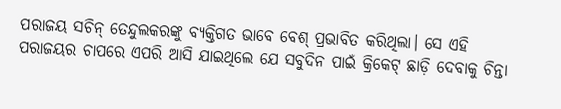ପରାଜୟ ସଚିନ୍ ତେନ୍ଦୁଲକରଙ୍କୁ ବ୍ୟକ୍ତିଗତ ଭାବେ ବେଶ୍ ପ୍ରଭାବିତ କରିଥିଲା। ସେ ଏହି ପରାଜୟର ଚାପରେ ଏପରି ଆସି ଯାଇଥିଲେ ଯେ ସବୁଦିନ ପାଇଁ କ୍ରିକେଟ୍ ଛାଡ଼ି ଦେବାକୁ ଚିନ୍ତା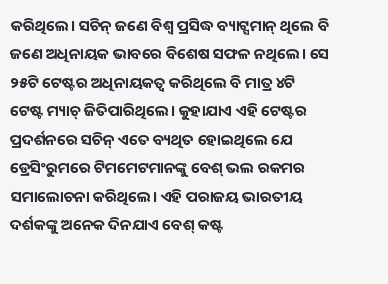କରିଥିଲେ। ସଚିନ୍ ଜଣେ ବିଶ୍ୱ ପ୍ରସିଦ୍ଧ ବ୍ୟାଟ୍ସମାନ୍ ଥିଲେ ବି ଜଣେ ଅଧିନାୟକ ଭାବରେ ବିଶେଷ ସଫଳ ନଥିଲେ। ସେ ୨୫ଟି ଟେଷ୍ଟର ଅଧିନାୟକତ୍ୱ କରିଥିଲେ ବି ମାତ୍ର ୪ଟି ଟେଷ୍ଟ ମ୍ୟାଚ୍ ଜିତିପାରିଥିଲେ। କୁହାଯାଏ ଏହି ଟେଷ୍ଟର ପ୍ରଦର୍ଶନରେ ସଚିନ୍ ଏତେ ବ୍ୟଥିତ ହୋଇଥିଲେ ଯେ ଡ୍ରେସିଂରୁମରେ ଟିମମେଟମାନଙ୍କୁ ବେଶ୍ ଭଲ ରକମର ସମାଲୋଚନା କରିଥିଲେ। ଏହି ପରାଜୟ ଭାରତୀୟ ଦର୍ଶକଙ୍କୁ ଅନେକ ଦିନଯାଏ ବେଶ୍ କଷ୍ଟ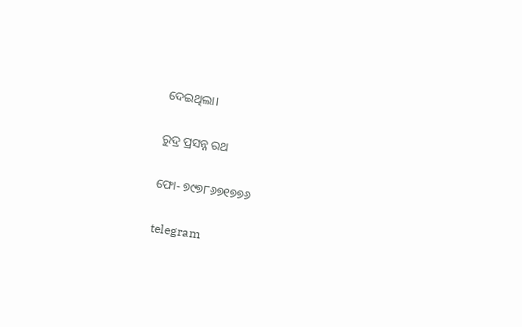ଦେଇଥିଲା।

ରୁଦ୍ର ପ୍ରସନ୍ନ ରଥ

ଫୋ- ୭୯୭୮୬୭୧୭୭୬

telegram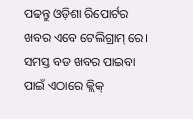ପଢନ୍ତୁ ଓଡ଼ିଶା ରିପୋର୍ଟର ଖବର ଏବେ ଟେଲିଗ୍ରାମ୍ ରେ। ସମସ୍ତ ବଡ ଖବର ପାଇବା ପାଇଁ ଏଠାରେ କ୍ଲିକ୍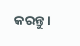କରନ୍ତୁ।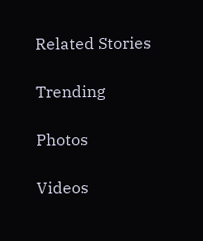Related Stories

Trending

Photos

Videos